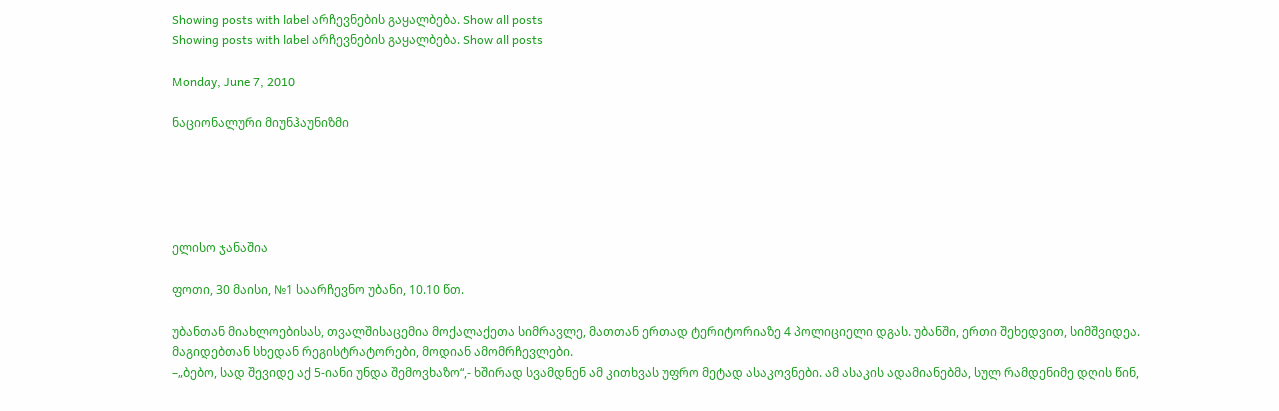Showing posts with label არჩევნების გაყალბება. Show all posts
Showing posts with label არჩევნების გაყალბება. Show all posts

Monday, June 7, 2010

ნაციონალური მიუნჰაუნიზმი





ელისო ჯანაშია

ფოთი, 30 მაისი, №1 საარჩევნო უბანი, 10.10 წთ.

უბანთან მიახლოებისას, თვალშისაცემია მოქალაქეთა სიმრავლე, მათთან ერთად ტერიტორიაზე 4 პოლიციელი დგას. უბანში, ერთი შეხედვით, სიმშვიდეა. მაგიდებთან სხედან რეგისტრატორები, მოდიან ამომრჩევლები.
–„ბებო, სად შევიდე აქ 5-იანი უნდა შემოვხაზო“,- ხშირად სვამდნენ ამ კითხვას უფრო მეტად ასაკოვნები. ამ ასაკის ადამიანებმა, სულ რამდენიმე დღის წინ,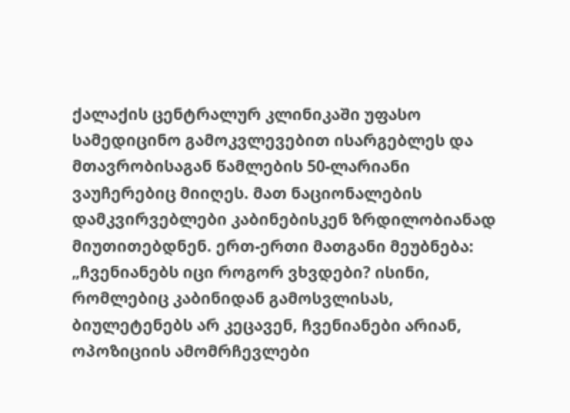ქალაქის ცენტრალურ კლინიკაში უფასო სამედიცინო გამოკვლევებით ისარგებლეს და მთავრობისაგან წამლების 50-ლარიანი ვაუჩერებიც მიიღეს. მათ ნაციონალების დამკვირვებლები კაბინებისკენ ზრდილობიანად მიუთითებდნენ. ერთ-ერთი მათგანი მეუბნება: „ჩვენიანებს იცი როგორ ვხვდები? ისინი, რომლებიც კაბინიდან გამოსვლისას, ბიულეტენებს არ კეცავენ, ჩვენიანები არიან, ოპოზიციის ამომრჩევლები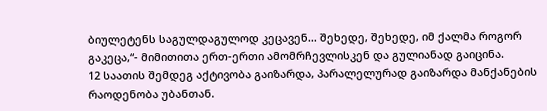ბიულეტენს საგულდაგულოდ კეცავენ... შეხედე, შეხედე, იმ ქალმა როგორ გაკეცა,“- მიმითითა ერთ-ერთი ამომრჩევლისკენ და გულიანად გაიცინა.
12 საათის შემდეგ აქტივობა გაიზარდა, პარალელურად გაიზარდა მანქანების რაოდენობა უბანთან.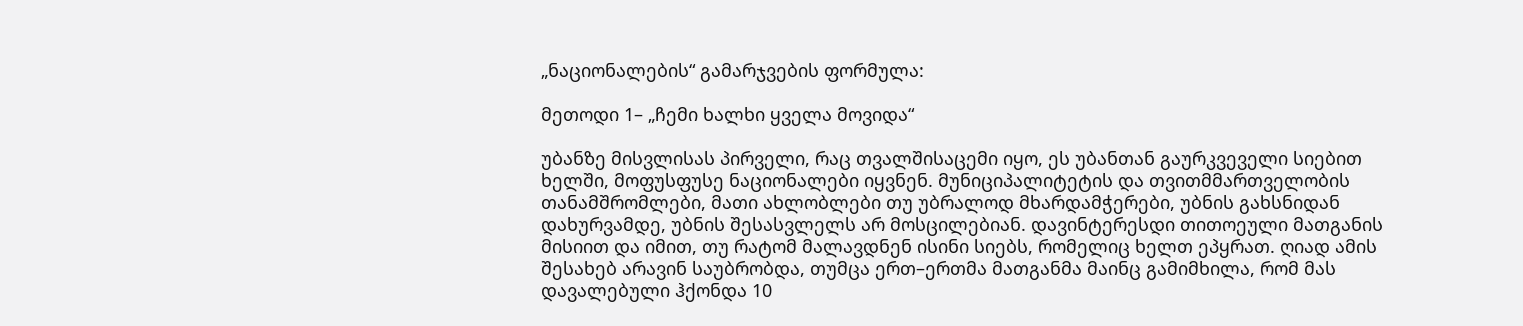„ნაციონალების“ გამარჯვების ფორმულა:

მეთოდი 1– „ჩემი ხალხი ყველა მოვიდა“

უბანზე მისვლისას პირველი, რაც თვალშისაცემი იყო, ეს უბანთან გაურკვეველი სიებით ხელში, მოფუსფუსე ნაციონალები იყვნენ. მუნიციპალიტეტის და თვითმმართველობის თანამშრომლები, მათი ახლობლები თუ უბრალოდ მხარდამჭერები, უბნის გახსნიდან დახურვამდე, უბნის შესასვლელს არ მოსცილებიან. დავინტერესდი თითოეული მათგანის მისიით და იმით, თუ რატომ მალავდნენ ისინი სიებს, რომელიც ხელთ ეპყრათ. ღიად ამის შესახებ არავინ საუბრობდა, თუმცა ერთ–ერთმა მათგანმა მაინც გამიმხილა, რომ მას დავალებული ჰქონდა 10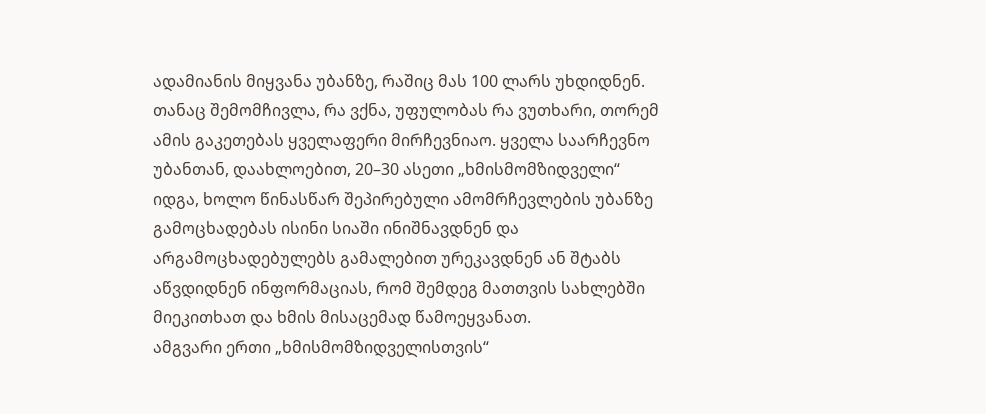ადამიანის მიყვანა უბანზე, რაშიც მას 100 ლარს უხდიდნენ. თანაც შემომჩივლა, რა ვქნა, უფულობას რა ვუთხარი, თორემ ამის გაკეთებას ყველაფერი მირჩევნიაო. ყველა საარჩევნო უბანთან, დაახლოებით, 20–30 ასეთი „ხმისმომზიდველი“ იდგა, ხოლო წინასწარ შეპირებული ამომრჩევლების უბანზე გამოცხადებას ისინი სიაში ინიშნავდნენ და არგამოცხადებულებს გამალებით ურეკავდნენ ან შტაბს აწვდიდნენ ინფორმაციას, რომ შემდეგ მათთვის სახლებში მიეკითხათ და ხმის მისაცემად წამოეყვანათ.
ამგვარი ერთი „ხმისმომზიდველისთვის“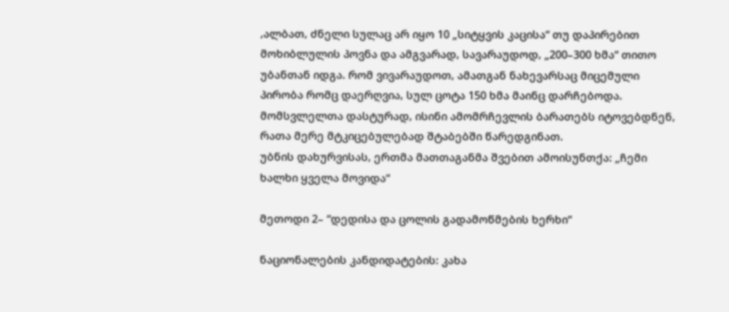,ალბათ, ძნელი სულაც არ იყო 10 „სიტყვის კაცისა“ თუ დაპირებით მოხიბლულის პოვნა და ამგვარად, სავარაუდოდ, „200–300 ხმა“ თითო უბანთან იდგა. რომ ვივარაუდოთ, ამათგან ნახევარსაც მიცემული პირობა რომც დაერღვია, სულ ცოტა 150 ხმა მაინც დარჩებოდა. მომსვლელთა დასტურად, ისინი ამომრჩევლის ბარათებს იტოვებდნენ, რათა მერე მტკიცებულებად შტაბებში წარედგინათ.
უბნის დახურვისას, ერთმა მათთაგანმა შვებით ამოისუნთქა: „ჩემი ხალხი ყველა მოვიდა“

მეთოდი 2– “დედისა და ცოლის გადამოწმების ხერხი“

ნაციონალების კანდიდატების: კახა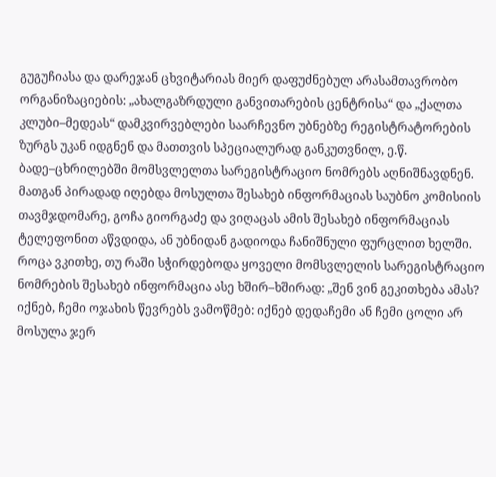გუგუჩიასა და დარეჯან ცხვიტარიას მიერ დაფუძნებულ არასამთავრობო ორგანიზაციების: „ახალგაზრდული განვითარების ცენტრისა“ და „ქალთა კლუბი–მედეას“ დამკვირვებლები საარჩევნო უბნებზე რეგისტრატორების ზურგს უკან იდგნენ და მათთვის სპეციალურად განკუთვნილ, ე.წ. ბადე–ცხრილებში მომსვლელთა სარეგისტრაციო ნომრებს აღნიშნავდნენ. მათგან პირადად იღებდა მოსულთა შესახებ ინფორმაციას საუბნო კომისიის თავმჯდომარე, გოჩა გიორგაძე და ვიღაცას ამის შესახებ ინფორმაციას ტელეფონით აწვდიდა, ან უბნიდან გადიოდა ჩანიშნული ფურცლით ხელში. როცა ვკითხე, თუ რაში სჭირდებოდა ყოველი მომსვლელის სარეგისტრაციო ნომრების შესახებ ინფორმაცია ასე ხშირ–ხშირად: „შენ ვინ გეკითხება ამას? იქნებ, ჩემი ოჯახის წევრებს ვამოწმებ: იქნებ დედაჩემი ან ჩემი ცოლი არ მოსულა ჯერ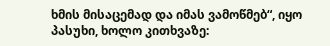ხმის მისაცემად და იმას ვამოწმებ“, იყო პასუხი, ხოლო კითხვაზე: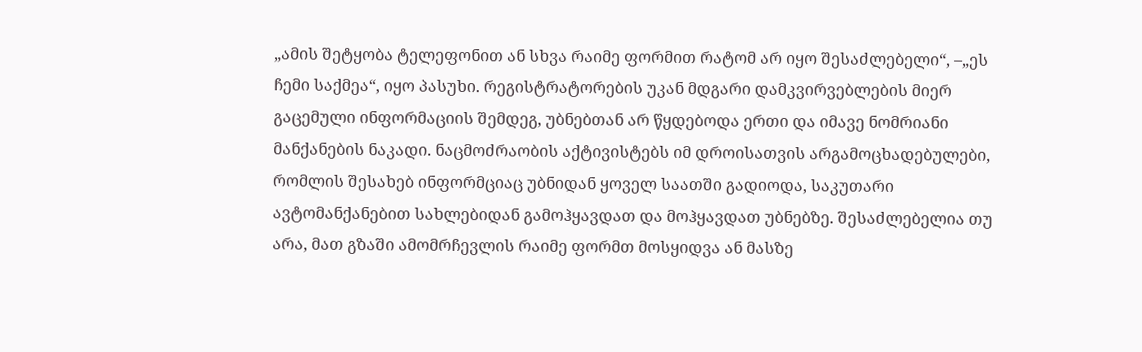„ამის შეტყობა ტელეფონით ან სხვა რაიმე ფორმით რატომ არ იყო შესაძლებელი“, –„ეს ჩემი საქმეა“, იყო პასუხი. რეგისტრატორების უკან მდგარი დამკვირვებლების მიერ გაცემული ინფორმაციის შემდეგ, უბნებთან არ წყდებოდა ერთი და იმავე ნომრიანი მანქანების ნაკადი. ნაცმოძრაობის აქტივისტებს იმ დროისათვის არგამოცხადებულები, რომლის შესახებ ინფორმციაც უბნიდან ყოველ საათში გადიოდა, საკუთარი ავტომანქანებით სახლებიდან გამოჰყავდათ და მოჰყავდათ უბნებზე. შესაძლებელია თუ არა, მათ გზაში ამომრჩევლის რაიმე ფორმთ მოსყიდვა ან მასზე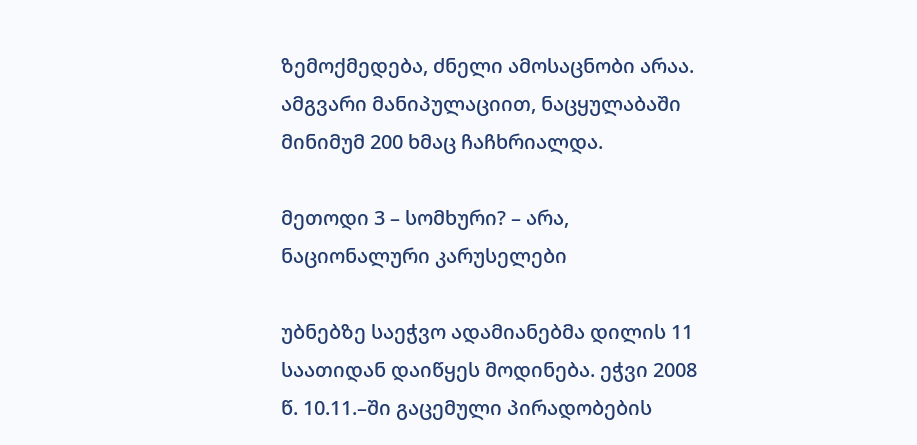ზემოქმედება, ძნელი ამოსაცნობი არაა. ამგვარი მანიპულაციით, ნაცყულაბაში მინიმუმ 200 ხმაც ჩაჩხრიალდა.

მეთოდი 3 – სომხური? – არა, ნაციონალური კარუსელები

უბნებზე საეჭვო ადამიანებმა დილის 11 საათიდან დაიწყეს მოდინება. ეჭვი 2008 წ. 10.11.–ში გაცემული პირადობების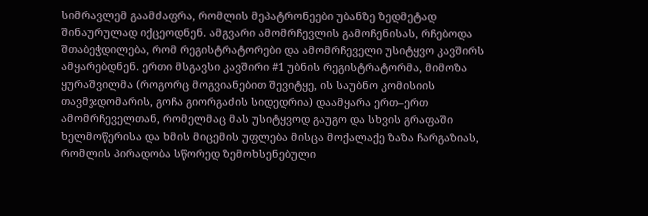სიმრავლემ გაამძაფრა, რომლის მეპატრონეები უბანზე ზედმეტად შინაურულად იქცეოდნენ. ამგვარი ამომრჩევლის გამოჩენისას, რჩებოდა შთაბეჭდილება, რომ რეგისტრატორები და ამომრჩეველი უსიტყვო კავშირს ამყარებდნენ. ერთი მსგავსი კავშირი #1 უბნის რეგისტრატორმა, მიმოზა ყურაშვილმა (როგორც მოგვიანებით შევიტყე, ის საუბნო კომისიის თავმჯდომარის, გოჩა გიორგაძის სიდედრია) დაამყარა ერთ–ერთ ამომრჩეველთან, რომელმაც მას უსიტყვოდ გაუგო და სხვის გრაფაში ხელმოწერისა და ხმის მიცემის უფლება მისცა მოქალაქე ზაზა ჩარგაზიას, რომლის პირადობა სწორედ ზემოხსენებული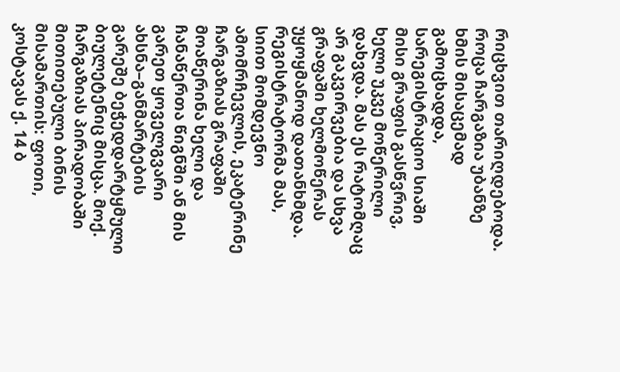რიცხვით თარიღდებოდა. როცა ჩარგაზია უბანზე ხმის მისაცემად გამოცხადდა, სარეგისტრაციო სიაში მისი გრაფის გასწვრივ, ხელი უკვე მოწერილი დახვდა. მას ეს რატომღაც არ გაკვირვებია და სხვა გრაფაში ხელმოწერას უყოყმანოდ დათანხმდა. რეგისტრატორმა მას, სიით მომდევნო ამომრჩევლის, ეკატერინე ჩარგაზიას გრაფაში მოაწერინა ხელი და ჩანაწერთა წიგნში ან მის გარეთ ყოველგვარი ახსნა–განმარტების გარეშე ბეჭედდარტყმული ბიულეტენიც მისცა. მოქ. ჩარგაზიას პირადობაში მითითებული ბინის მისამართის: ფოთი, კოსტავას ქ. 14 ბ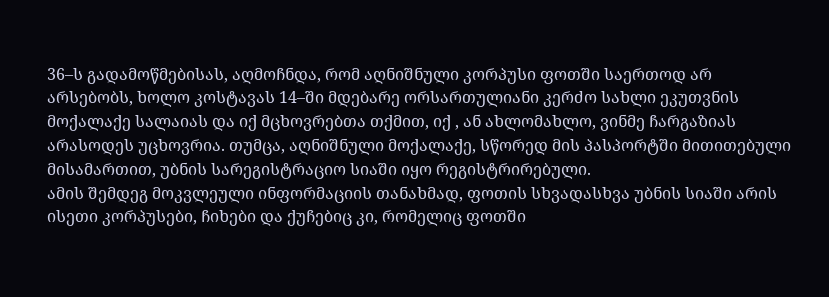36–ს გადამოწმებისას, აღმოჩნდა, რომ აღნიშნული კორპუსი ფოთში საერთოდ არ არსებობს, ხოლო კოსტავას 14–ში მდებარე ორსართულიანი კერძო სახლი ეკუთვნის მოქალაქე სალაიას და იქ მცხოვრებთა თქმით, იქ , ან ახლომახლო, ვინმე ჩარგაზიას არასოდეს უცხოვრია. თუმცა, აღნიშნული მოქალაქე, სწორედ მის პასპორტში მითითებული მისამართით, უბნის სარეგისტრაციო სიაში იყო რეგისტრირებული.
ამის შემდეგ მოკვლეული ინფორმაციის თანახმად, ფოთის სხვადასხვა უბნის სიაში არის ისეთი კორპუსები, ჩიხები და ქუჩებიც კი, რომელიც ფოთში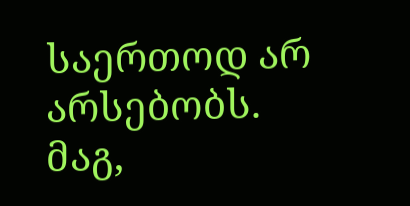საერთოდ არ არსებობს. მაგ,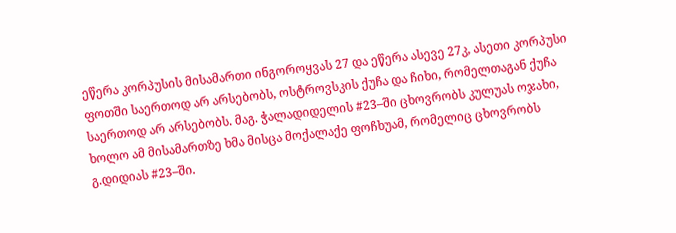ეწერა კორპუსის მისამართი ინგოროყვას 27 და ეწერა ასევე 27კ, ასეთი კორპუსი ფოთში საერთოდ არ არსებობს, ოსტროვსკის ქუჩა და ჩიხი, რომელთაგან ქუჩა საერთოდ არ არსებობს. მაგ. ჭალადიდელის #23–ში ცხოვრობს კულუას ოჯახი, ხოლო ამ მისამართზე ხმა მისცა მოქალაქე ფოჩხუამ, რომელიც ცხოვრობს გ.დიდიას #23–ში.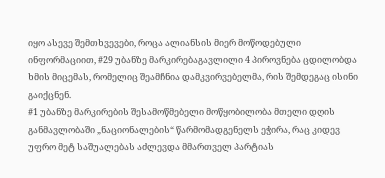იყო ასევე შემთხვევები, როცა ალიანსის მიერ მოწოდებული ინფორმაციით, #29 უბანზე მარკირებაგავლილი 4 პიროვნება ცდილობდა ხმის მიცემას, რომელიც შეამჩნია დამკვირვებელმა, რის შემდეგაც ისინი გაიქცნენ.
#1 უბანზე მარკირების შესამოწმებელი მოწყობილობა მთელი დღის განმავლობაში „ნაციონალების“ წარმომადგენელს ეჭირა, რაც კიდევ უფრო მეტ საშუალებას აძლევდა მმართველ პარტიას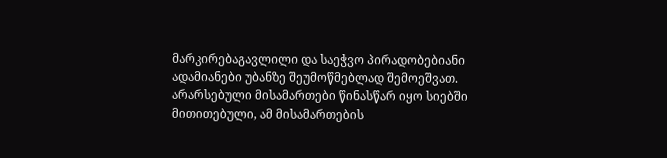მარკირებაგავლილი და საეჭვო პირადობებიანი ადამიანები უბანზე შეუმოწმებლად შემოეშვათ.
არარსებული მისამართები წინასწარ იყო სიებში მითითებული, ამ მისამართების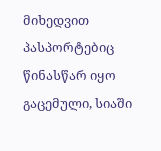მიხედვით პასპორტებიც წინასწარ იყო გაცემული, სიაში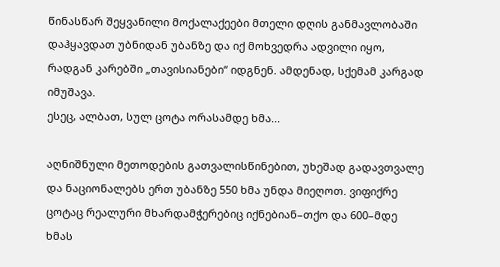წინასწარ შეყვანილი მოქალაქეები მთელი დღის განმავლობაში დაჰყავდათ უბნიდან უბანზე და იქ მოხვედრა ადვილი იყო, რადგან კარებში „თავისიანები“ იდგნენ. ამდენად, სქემამ კარგად იმუშავა.
ესეც, ალბათ, სულ ცოტა ორასამდე ხმა...

აღნიშნული მეთოდების გათვალისწინებით, უხეშად გადავთვალე და ნაციონალებს ერთ უბანზე 550 ხმა უნდა მიეღოთ. ვიფიქრე ცოტაც რეალური მხარდამჭერებიც იქნებიან–თქო და 600–მდე ხმას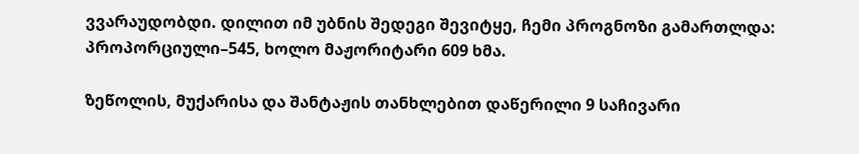ვვარაუდობდი. დილით იმ უბნის შედეგი შევიტყე, ჩემი პროგნოზი გამართლდა: პროპორციული–545, ხოლო მაჟორიტარი 609 ხმა.

ზეწოლის, მუქარისა და შანტაჟის თანხლებით დაწერილი 9 საჩივარი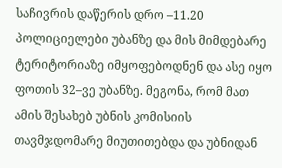საჩივრის დაწერის დრო –11.20 პოლიციელები უბანზე და მის მიმდებარე ტერიტორიაზე იმყოფებოდნენ და ასე იყო ფოთის 32–ვე უბანზე. მეგონა, რომ მათ ამის შესახებ უბნის კომისიის თავმჯდომარე მიუთითებდა და უბნიდან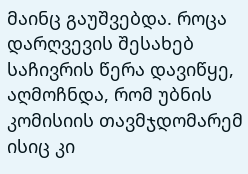მაინც გაუშვებდა. როცა დარღვევის შესახებ საჩივრის წერა დავიწყე, აღმოჩნდა, რომ უბნის კომისიის თავმჯდომარემ ისიც კი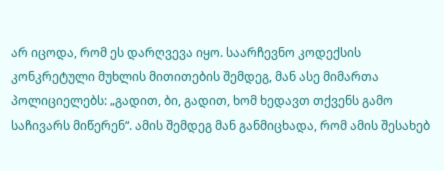არ იცოდა, რომ ეს დარღვევა იყო. საარჩევნო კოდექსის კონკრეტული მუხლის მითითების შემდეგ, მან ასე მიმართა პოლიციელებს: „გადით, ბი, გადით, ხომ ხედავთ თქვენს გამო საჩივარს მიწერენ“. ამის შემდეგ მან განმიცხადა, რომ ამის შესახებ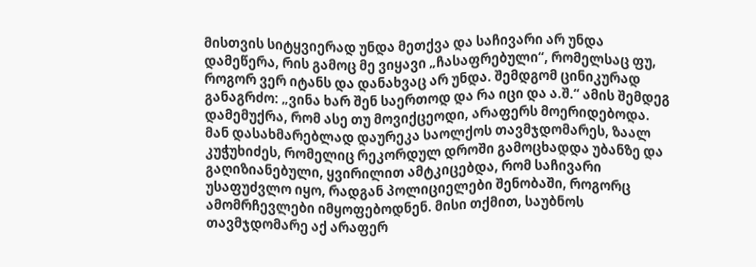მისთვის სიტყვიერად უნდა მეთქვა და საჩივარი არ უნდა დამეწერა, რის გამოც მე ვიყავი „ჩასაფრებული“, რომელსაც ფუ, როგორ ვერ იტანს და დანახვაც არ უნდა. შემდგომ ცინიკურად განაგრძო: „ვინა ხარ შენ საერთოდ და რა იცი და ა.შ.“ ამის შემდეგ დამემუქრა, რომ ასე თუ მოვიქცეოდი, არაფერს მოერიდებოდა.
მან დასახმარებლად დაურეკა საოლქოს თავმჯდომარეს, ზაალ კუჭუხიძეს, რომელიც რეკორდულ დროში გამოცხადდა უბანზე და გაღიზიანებული, ყვირილით ამტკიცებდა, რომ საჩივარი უსაფუძვლო იყო, რადგან პოლიციელები შენობაში, როგორც ამომრჩევლები იმყოფებოდნენ. მისი თქმით, საუბნოს თავმჯდომარე აქ არაფერ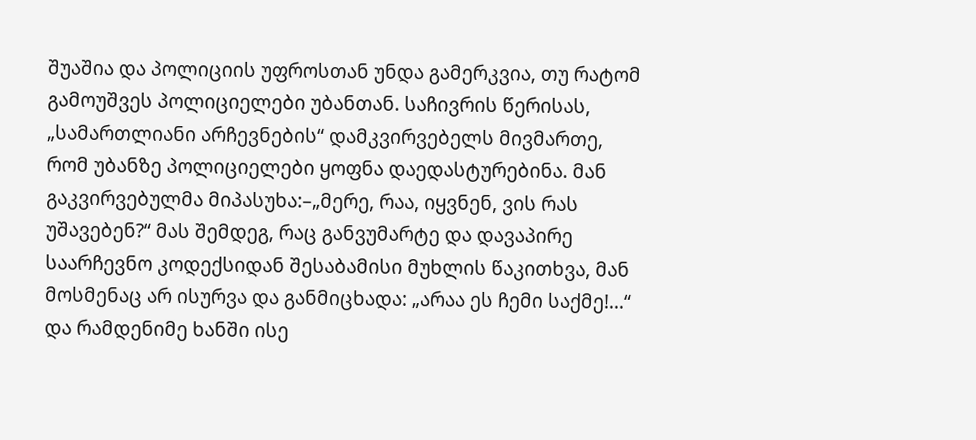შუაშია და პოლიციის უფროსთან უნდა გამერკვია, თუ რატომ გამოუშვეს პოლიციელები უბანთან. საჩივრის წერისას, „სამართლიანი არჩევნების“ დამკვირვებელს მივმართე, რომ უბანზე პოლიციელები ყოფნა დაედასტურებინა. მან გაკვირვებულმა მიპასუხა:–„მერე, რაა, იყვნენ, ვის რას უშავებენ?“ მას შემდეგ, რაც განვუმარტე და დავაპირე საარჩევნო კოდექსიდან შესაბამისი მუხლის წაკითხვა, მან მოსმენაც არ ისურვა და განმიცხადა: „არაა ეს ჩემი საქმე!...“ და რამდენიმე ხანში ისე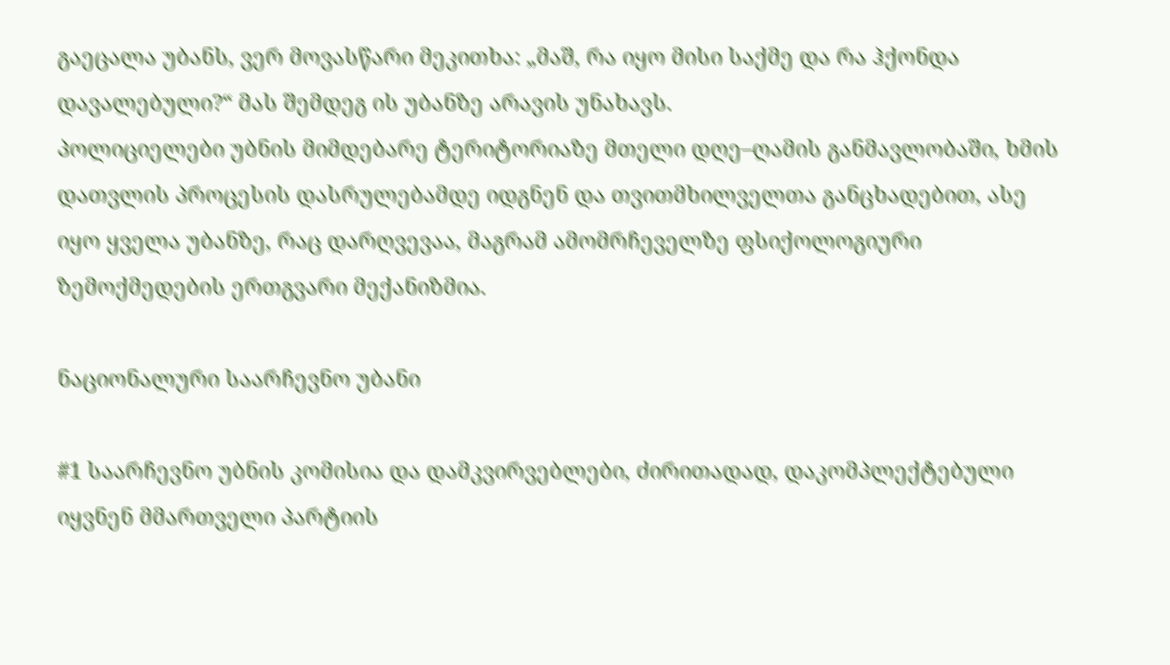გაეცალა უბანს, ვერ მოვასწარი მეკითხა: „მაშ, რა იყო მისი საქმე და რა ჰქონდა დავალებული?“ მას შემდეგ ის უბანზე არავის უნახავს.
პოლიციელები უბნის მიმდებარე ტერიტორიაზე მთელი დღე–ღამის განმავლობაში, ხმის დათვლის პროცესის დასრულებამდე იდგნენ და თვითმხილველთა განცხადებით, ასე იყო ყველა უბანზე, რაც დარღვევაა, მაგრამ ამომრჩეველზე ფსიქოლოგიური ზემოქმედების ერთგვარი მექანიზმია.

ნაციონალური საარჩევნო უბანი

#1 საარჩევნო უბნის კომისია და დამკვირვებლები, ძირითადად, დაკომპლექტებული იყვნენ მმართველი პარტიის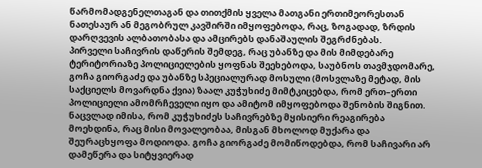წარმომადგენელთაგან და თითქმის ყველა მათგანი ერთიმეორესთან ნათესაურ ან მეგობრულ კავშირში იმყოფებოდა, რაც, ზოგადად, ზრდის დარღვევის ალბათობასა და ამცირებს დანაშაულის შეგრძნებას.
პირველი საჩივრის დაწერის შემდეგ, რაც უბანზე და მის მიმდებარე ტერიტორიაზე პოლიციელების ყოფნას შეეხებოდა, საუბნოს თავმჯდომარე, გოჩა გიორგაძე და უბანზე სპეციალურად მოსული (მოსვლაზე მეტად, მის საქციელს მოვარდნა ქვია) ზაალ კუჭუხიძე მიმტკიცებდა, რომ ერთ–ერთი პოლიციელი ამომრჩეველი იყო და ამიტომ იმყოფებოდა შენობის შიგნით. ნაცვლად იმისა, რომ კუჭუხიძეს საჩივრებზე მყისიერი რეაგირება მოეხდინა, რაც მისი მოვალეობაა, მისგან მხოლოდ მუქარა და შეურაცხყოფა მოდიოდა. გოჩა გიორგაძე მომიწოდებდა, რომ საჩივარი არ დამეწერა და სიტყვიერად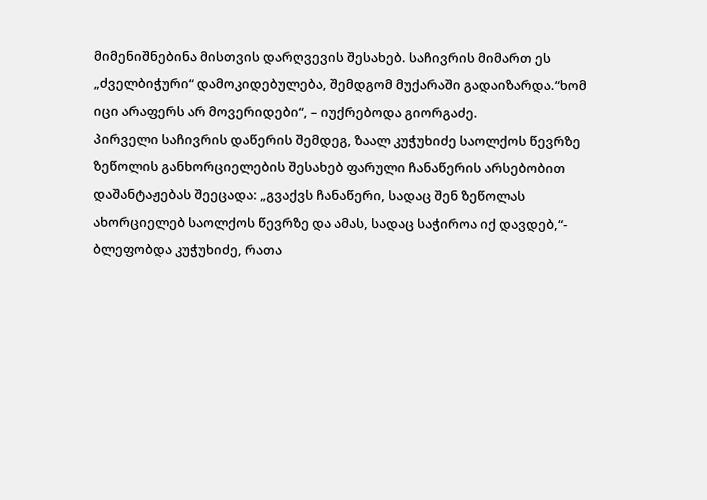მიმენიშნებინა მისთვის დარღვევის შესახებ. საჩივრის მიმართ ეს „ძველბიჭური“ დამოკიდებულება, შემდგომ მუქარაში გადაიზარდა.“ხომ იცი არაფერს არ მოვერიდები“, – იუქრებოდა გიორგაძე.
პირველი საჩივრის დაწერის შემდეგ, ზაალ კუჭუხიძე საოლქოს წევრზე ზეწოლის განხორციელების შესახებ ფარული ჩანაწერის არსებობით დაშანტაჟებას შეეცადა: „გვაქვს ჩანაწერი, სადაც შენ ზეწოლას ახორციელებ საოლქოს წევრზე და ამას, სადაც საჭიროა იქ დავდებ,“- ბლეფობდა კუჭუხიძე, რათა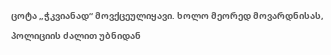ცოტა „ჭკვიანად“ მოვქცეულიყავი. ხოლო მეორედ მოვარდნისას, პოლიციის ძალით უბნიდან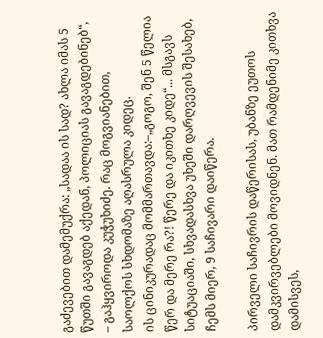გაძევებით დამემუქრა: „სადაა ის სად? ახლა იმას 5 წუთში გავაგდებ აქედან, პოლიციას გავაგდებინებ“, – გაჰყვიროდა კუჭუხიძე. რაც მოგვიანებით, საოლქოს სხდომაზე აღასრულა კიდეც.
ის ცინიკურადაც მომმართავდა:–„გოგო, შენ 5 წელია წერ და მერე რა?! წერე და იკითხე კიდე“... მსგავს სიტუაციაში, სხვადასხვა უხეში დარღვევის შესახებ, ჩემს მიერ, 9 საჩივარი დაიწერა.

პირველი საჩივრის დაწერისას, უბანზე ეუთოს დამკვირვებლები მოვიდნენ. მათ რამდენიმე კითხვა დამისვეს,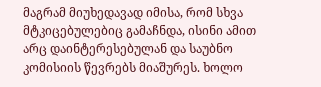მაგრამ მიუხედავად იმისა, რომ სხვა მტკიცებულებიც გამაჩნდა, ისინი ამით არც დაინტერესებულან და საუბნო კომისიის წევრებს მიაშურეს. ხოლო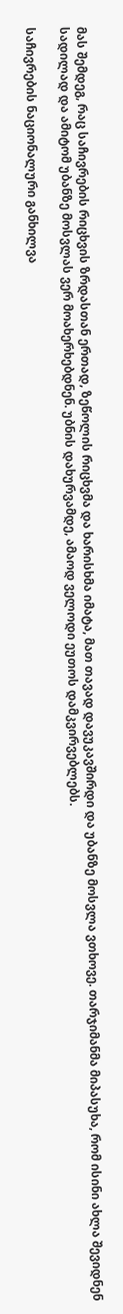მას შემდეგ, რაც საჩივრების რიცხვის ზრდასთან ერთად, ზეწოლის რიცხვმა და ხარისხმა იმატა, მათ თავად დავუკავშირდი და უბანზე მოსვლა ვთხოვე. თარჯიმანმა მიპასუხა, რომ ისინი ახლა შევიდნენ სადილად და ამიტომ უბანზე მოსვლას ვერ მოახერხებდნენ. უბნის დახურვამდე, ამაოდ ველოდი ეუთოს დამკვირვებლებს.

საჩივრების ნაციონალური განხილვა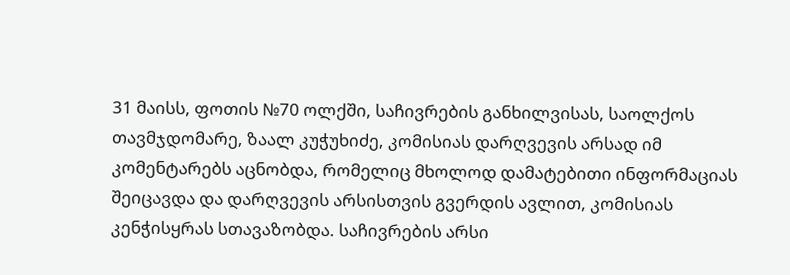31 მაისს, ფოთის №70 ოლქში, საჩივრების განხილვისას, საოლქოს თავმჯდომარე, ზაალ კუჭუხიძე, კომისიას დარღვევის არსად იმ კომენტარებს აცნობდა, რომელიც მხოლოდ დამატებითი ინფორმაციას შეიცავდა და დარღვევის არსისთვის გვერდის ავლით, კომისიას კენჭისყრას სთავაზობდა. საჩივრების არსი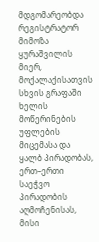მდგომარეობდა რეგისტრატორ მიმოზა ყურაშვილის მიერ, მოქალაქისათვის სხვის გრაფაში ხელის მოწერინების უფლების მიცემასა და ყალბ პირადობას, ერთ–ერთი საეჭვო პირადობის აღმოჩენისას, მისი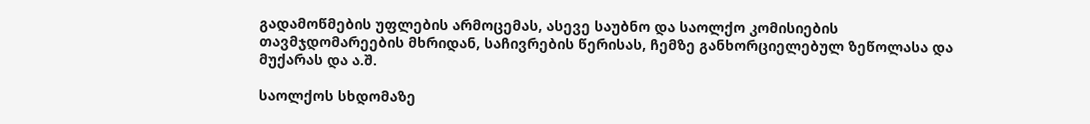გადამოწმების უფლების არმოცემას, ასევე საუბნო და საოლქო კომისიების თავმჯდომარეების მხრიდან, საჩივრების წერისას, ჩემზე განხორციელებულ ზეწოლასა და მუქარას და ა.შ.

საოლქოს სხდომაზე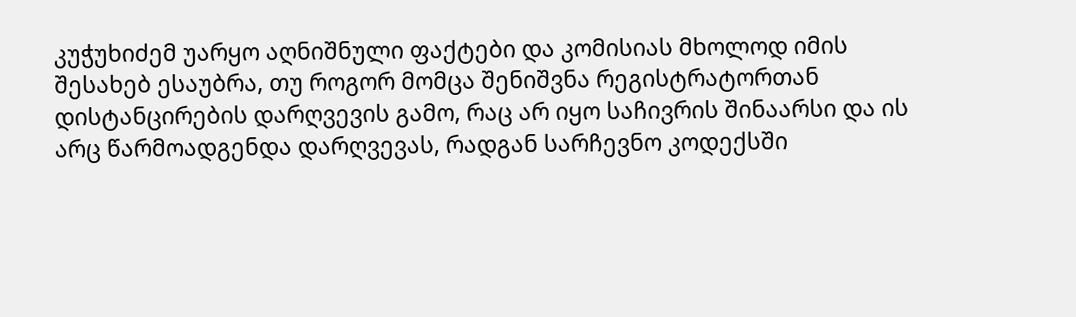კუჭუხიძემ უარყო აღნიშნული ფაქტები და კომისიას მხოლოდ იმის შესახებ ესაუბრა, თუ როგორ მომცა შენიშვნა რეგისტრატორთან დისტანცირების დარღვევის გამო, რაც არ იყო საჩივრის შინაარსი და ის არც წარმოადგენდა დარღვევას, რადგან სარჩევნო კოდექსში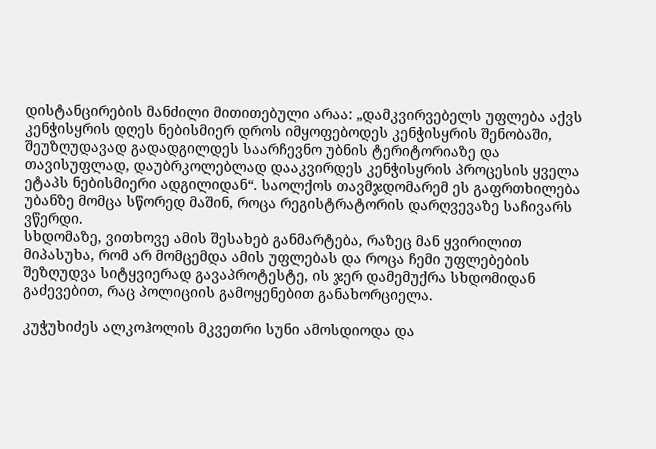დისტანცირების მანძილი მითითებული არაა: „დამკვირვებელს უფლება აქვს კენჭისყრის დღეს ნებისმიერ დროს იმყოფებოდეს კენჭისყრის შენობაში, შეუზღუდავად გადადგილდეს საარჩევნო უბნის ტერიტორიაზე და თავისუფლად, დაუბრკოლებლად დააკვირდეს კენჭისყრის პროცესის ყველა ეტაპს ნებისმიერი ადგილიდან“. საოლქოს თავმჯდომარემ ეს გაფრთხილება უბანზე მომცა სწორედ მაშინ, როცა რეგისტრატორის დარღვევაზე საჩივარს ვწერდი.
სხდომაზე, ვითხოვე ამის შესახებ განმარტება, რაზეც მან ყვირილით მიპასუხა, რომ არ მომცემდა ამის უფლებას და როცა ჩემი უფლებების შეზღუდვა სიტყვიერად გავაპროტესტე, ის ჯერ დამემუქრა სხდომიდან გაძევებით, რაც პოლიციის გამოყენებით განახორციელა.

კუჭუხიძეს ალკოჰოლის მკვეთრი სუნი ამოსდიოდა და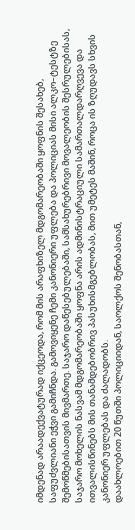იმდენად არაადექვატურად იქცეოდა, რომ მის არაფხიზელ მდგომარეობაში ყოფნის შესახებ, საფუძვლიანი ეჭვი გამიჩნდა. გამოვიყენე ჩემი კანონიერი უფლება და პოლიციას მისი ალკო–ტესტზე შემოწმებისათვის მივმართე. საჯარო დაწესებულებაში, სამსახურებრივი მოვალეობის შესრულებისას, საჯარო მოხელის ნასვამ მდგომარეობაში ყოფნა არის ადმინისტრაციული სამართალდარღვევა და ითვალისწინებს მის თანამდებობრივ პასუხისმგებლობას, მით უმეტეს მაშინ, როცა ის ზღუდავს სხვის კანონიერ უფლებას და ძალადობს.
დაახლოებით 20 წუთში პოლიციიდან, საოლქოს შენობასთან,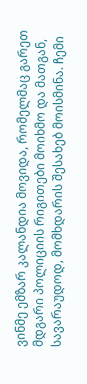ვინმე ემზარ კალანდია მოვიდა, რომელმაც გარეთ მდგარი პოლიციის რიგითები მოიხმო და მათგან, სავარაუდოდ, მომხდარის შესახებ მოისმინა. ჩემი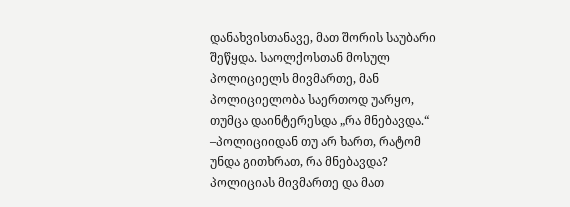დანახვისთანავე, მათ შორის საუბარი შეწყდა. საოლქოსთან მოსულ პოლიციელს მივმართე, მან პოლიციელობა საერთოდ უარყო, თუმცა დაინტერესდა „რა მნებავდა.“
–პოლიციიდან თუ არ ხართ, რატომ უნდა გითხრათ, რა მნებავდა? პოლიციას მივმართე და მათ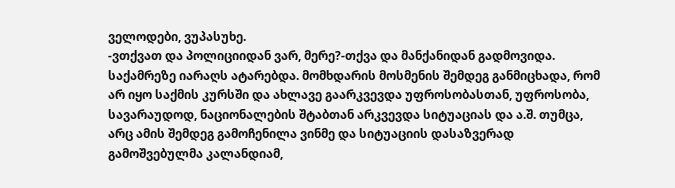ველოდები, ვუპასუხე.
-ვთქვათ და პოლიციიდან ვარ, მერე?-თქვა და მანქანიდან გადმოვიდა. საქამრეზე იარაღს ატარებდა. მომხდარის მოსმენის შემდეგ განმიცხადა, რომ არ იყო საქმის კურსში და ახლავე გაარკვევდა უფროსობასთან, უფროსობა, სავარაუდოდ, ნაციონალების შტაბთან არკვევდა სიტუაციას და ა.შ. თუმცა, არც ამის შემდეგ გამოჩენილა ვინმე და სიტუაციის დასაზვერად გამოშვებულმა კალანდიამ,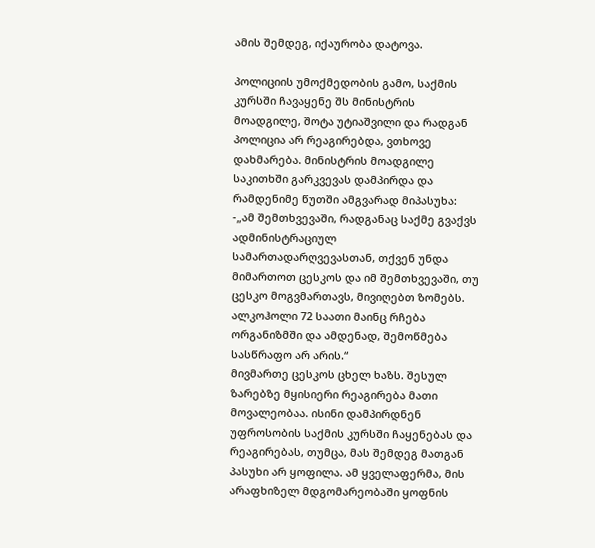ამის შემდეგ, იქაურობა დატოვა.

პოლიციის უმოქმედობის გამო, საქმის კურსში ჩავაყენე შს მინისტრის მოადგილე, შოტა უტიაშვილი და რადგან პოლიცია არ რეაგირებდა, ვთხოვე დახმარება. მინისტრის მოადგილე საკითხში გარკვევას დამპირდა და რამდენიმე წუთში ამგვარად მიპასუხა: -„ამ შემთხვევაში, რადგანაც საქმე გვაქვს ადმინისტრაციულ სამართადარღვევასთან, თქვენ უნდა მიმართოთ ცესკოს და იმ შემთხვევაში, თუ ცესკო მოგვმართავს, მივიღებთ ზომებს. ალკოჰოლი 72 საათი მაინც რჩება ორგანიზმში და ამდენად, შემოწმება სასწრაფო არ არის.“
მივმართე ცესკოს ცხელ ხაზს. შესულ ზარებზე მყისიერი რეაგირება მათი მოვალეობაა. ისინი დამპირდნენ უფროსობის საქმის კურსში ჩაყენებას და რეაგირებას, თუმცა, მას შემდეგ მათგან პასუხი არ ყოფილა. ამ ყველაფერმა, მის არაფხიზელ მდგომარეობაში ყოფნის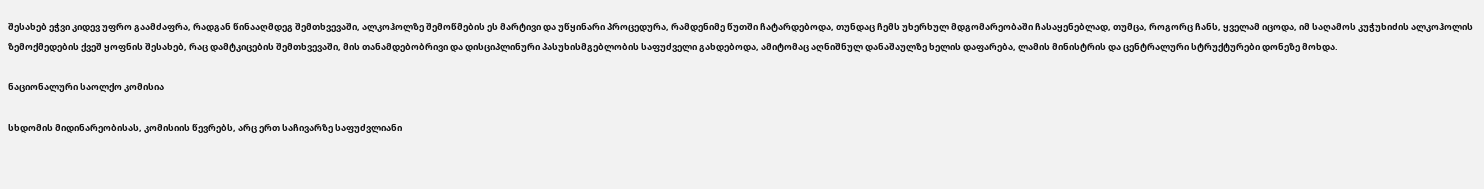შესახებ ეჭვი კიდევ უფრო გაამძაფრა, რადგან წინააღმდეგ შემთხვევაში, ალკოჰოლზე შემოწმების ეს მარტივი და უწყინარი პროცედურა, რამდენიმე წუთში ჩატარდებოდა, თუნდაც ჩემს უხერხულ მდგომარეობაში ჩასაყენებლად, თუმცა, როგორც ჩანს, ყველამ იცოდა, იმ საღამოს კუჭუხიძის ალკოჰოლის ზემოქმედების ქვეშ ყოფნის შესახებ, რაც დამტკიცების შემთხვევაში, მის თანამდებობრივი და დისციპლინური პასუხისმგებლობის საფუძველი გახდებოდა, ამიტომაც აღნიშნულ დანაშაულზე ხელის დაფარება, ლამის მინისტრის და ცენტრალური სტრუქტურები დონეზე მოხდა.

ნაციონალური საოლქო კომისია

სხდომის მიდინარეობისას, კომისიის წევრებს, არც ერთ საჩივარზე საფუძვლიანი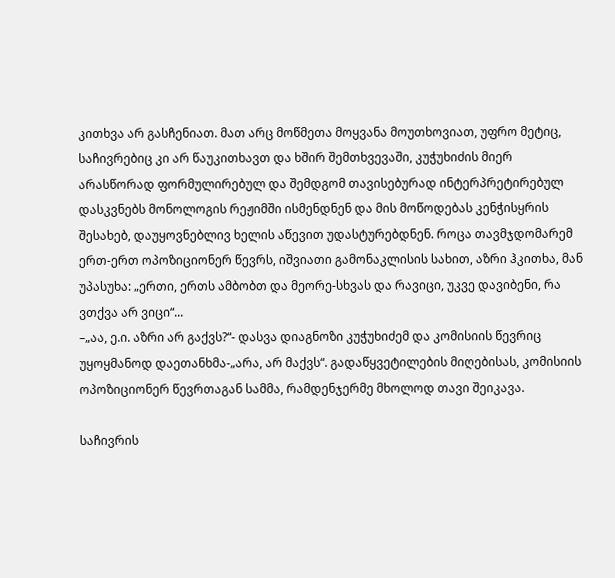კითხვა არ გასჩენიათ. მათ არც მოწმეთა მოყვანა მოუთხოვიათ, უფრო მეტიც, საჩივრებიც კი არ წაუკითხავთ და ხშირ შემთხვევაში, კუჭუხიძის მიერ არასწორად ფორმულირებულ და შემდგომ თავისებურად ინტერპრეტირებულ დასკვნებს მონოლოგის რეჟიმში ისმენდნენ და მის მოწოდებას კენჭისყრის შესახებ, დაუყოვნებლივ ხელის აწევით უდასტურებდნენ. როცა თავმჯდომარემ ერთ-ერთ ოპოზიციონერ წევრს, იშვიათი გამონაკლისის სახით, აზრი ჰკითხა, მან უპასუხა: „ერთი, ერთს ამბობთ და მეორე-სხვას და რავიცი, უკვე დავიბენი, რა ვთქვა არ ვიცი“...
–„აა, ე.ი. აზრი არ გაქვს?“- დასვა დიაგნოზი კუჭუხიძემ და კომისიის წევრიც უყოყმანოდ დაეთანხმა-„არა, არ მაქვს“. გადაწყვეტილების მიღებისას, კომისიის ოპოზიციონერ წევრთაგან სამმა, რამდენჯერმე მხოლოდ თავი შეიკავა.

საჩივრის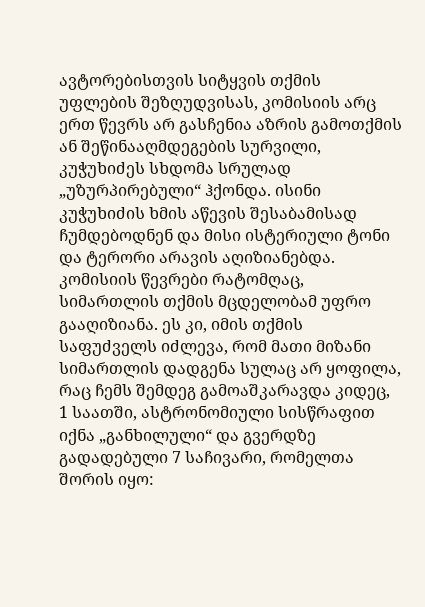ავტორებისთვის სიტყვის თქმის უფლების შეზღუდვისას, კომისიის არც ერთ წევრს არ გასჩენია აზრის გამოთქმის ან შეწინააღმდეგების სურვილი, კუჭუხიძეს სხდომა სრულად „უზურპირებული“ ჰქონდა. ისინი კუჭუხიძის ხმის აწევის შესაბამისად ჩუმდებოდნენ და მისი ისტერიული ტონი და ტერორი არავის აღიზიანებდა. კომისიის წევრები რატომღაც, სიმართლის თქმის მცდელობამ უფრო გააღიზიანა. ეს კი, იმის თქმის საფუძველს იძლევა, რომ მათი მიზანი სიმართლის დადგენა სულაც არ ყოფილა, რაც ჩემს შემდეგ გამოაშკარავდა კიდეც, 1 საათში, ასტრონომიული სისწრაფით იქნა „განხილული“ და გვერდზე გადადებული 7 საჩივარი, რომელთა შორის იყო: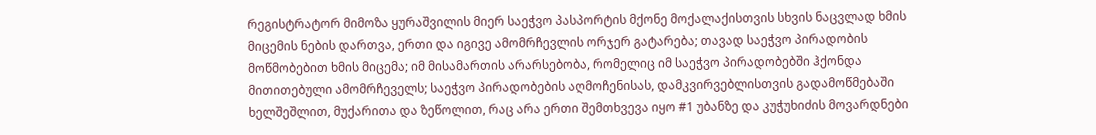რეგისტრატორ მიმოზა ყურაშვილის მიერ საეჭვო პასპორტის მქონე მოქალაქისთვის სხვის ნაცვლად ხმის მიცემის ნების დართვა, ერთი და იგივე ამომრჩევლის ორჯერ გატარება; თავად საეჭვო პირადობის მოწმობებით ხმის მიცემა; იმ მისამართის არარსებობა, რომელიც იმ საეჭვო პირადობებში ჰქონდა მითითებული ამომრჩეველს; საეჭვო პირადობების აღმოჩენისას, დამკვირვებლისთვის გადამოწმებაში ხელშეშლით, მუქარითა და ზეწოლით, რაც არა ერთი შემთხვევა იყო #1 უბანზე და კუჭუხიძის მოვარდნები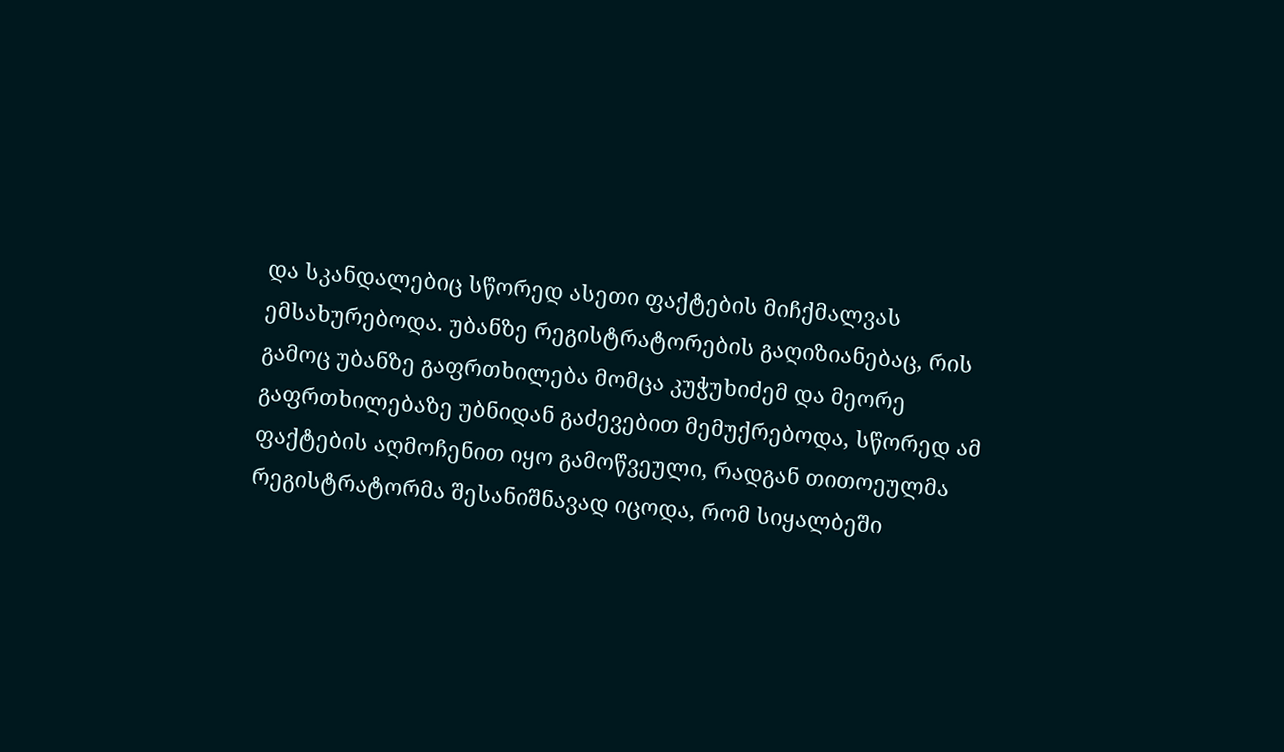და სკანდალებიც სწორედ ასეთი ფაქტების მიჩქმალვას ემსახურებოდა. უბანზე რეგისტრატორების გაღიზიანებაც, რის გამოც უბანზე გაფრთხილება მომცა კუჭუხიძემ და მეორე გაფრთხილებაზე უბნიდან გაძევებით მემუქრებოდა, სწორედ ამ ფაქტების აღმოჩენით იყო გამოწვეული, რადგან თითოეულმა რეგისტრატორმა შესანიშნავად იცოდა, რომ სიყალბეში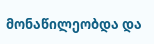მონაწილეობდა და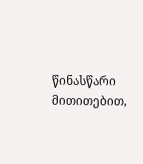წინასწარი მითითებით,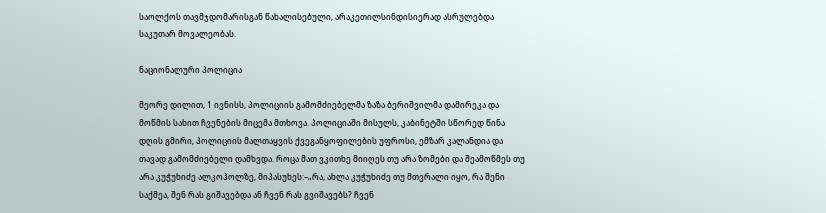საოლქოს თავმჯდომარისგან წახალისებული, არაკეთილსინდისიერად ასრულებდა საკუთარ მოვალეობას.

ნაციონალური პოლიცია

მეორე დილით, 1 ივნისს, პოლიციის გამომძიებელმა ზაზა ბერიშვილმა დამირეკა და მოწმის სახით ჩვენების მიცემა მთხოვა. პოლიციაში მისულს, კაბინეტში სწორედ წინა დღის გმირი, პოლიციის მალთაყვის ქვეგანყოფილების უფროსი, ემზარ კალანდია და თავად გამომძიებელი დამხვდა. როცა მათ ვკითხე მიიღეს თუ არა ზომები და შეამოწმეს თუ არა კუჭუხიძე ალკოჰოლზე, მიპასუხეს:–„რა, ახლა კუჭუხიძე თუ მთვრალი იყო, რა შენი საქმეა, შენ რას გიშავებდა ან ჩვენ რას გვიშავებს? ჩვენ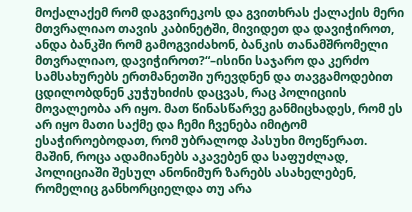მოქალაქემ რომ დაგვირეკოს და გვითხრას ქალაქის მერი მთვრალიაო თავის კაბინეტში, მივიდეთ და დავიჭიროთ, ანდა ბანკში რომ გამოგვიძახონ, ბანკის თანამშრომელი მთვრალიაო, დავიჭიროთ?“–ისინი საჯარო და კერძო სამსახურებს ერთმანეთში ურევდნენ და თავგამოდებით ცდილობდნენ კუჭუხიძის დაცვას, რაც პოლიციის მოვალეობა არ იყო. მათ წინასწარვე განმიცხადეს, რომ ეს არ იყო მათი საქმე და ჩემი ჩვენება იმიტომ ესაჭიროებოდათ, რომ უბრალოდ პასუხი მოეწერათ.
მაშინ, როცა ადამიანებს აკავებენ და საფუძლად, პოლიციაში შესულ ანონიმურ ზარებს ასახელებენ, რომელიც განხორციელდა თუ არა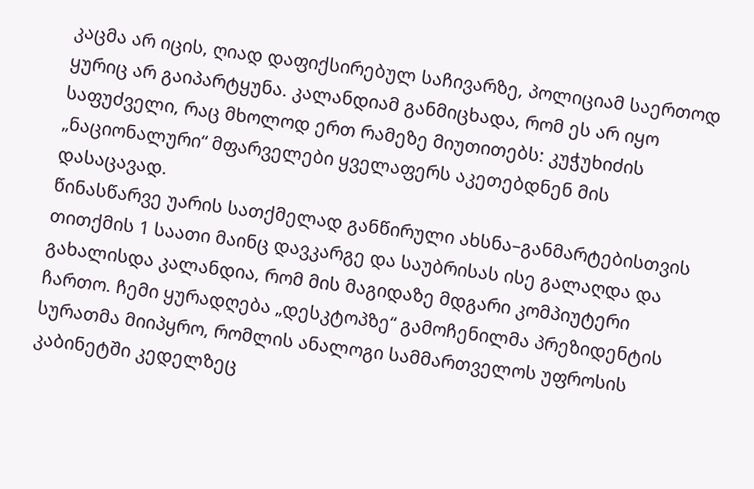კაცმა არ იცის, ღიად დაფიქსირებულ საჩივარზე, პოლიციამ საერთოდ ყურიც არ გაიპარტყუნა. კალანდიამ განმიცხადა, რომ ეს არ იყო საფუძველი, რაც მხოლოდ ერთ რამეზე მიუთითებს: კუჭუხიძის „ნაციონალური“ მფარველები ყველაფერს აკეთებდნენ მის დასაცავად.
წინასწარვე უარის სათქმელად განწირული ახსნა–განმარტებისთვის თითქმის 1 საათი მაინც დავკარგე და საუბრისას ისე გალაღდა და გახალისდა კალანდია, რომ მის მაგიდაზე მდგარი კომპიუტერი ჩართო. ჩემი ყურადღება „დესკტოპზე“ გამოჩენილმა პრეზიდენტის სურათმა მიიპყრო, რომლის ანალოგი სამმართველოს უფროსის კაბინეტში კედელზეც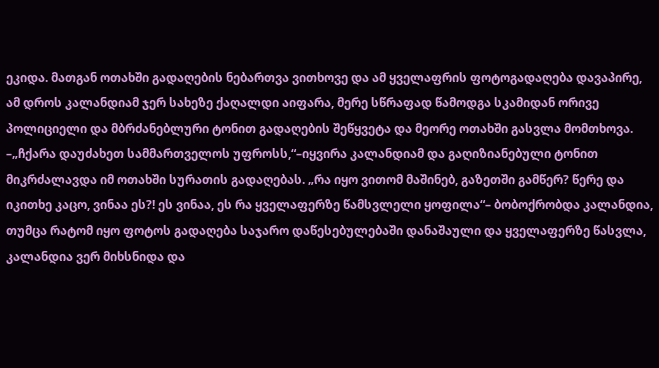ეკიდა. მათგან ოთახში გადაღების ნებართვა ვითხოვე და ამ ყველაფრის ფოტოგადაღება დავაპირე, ამ დროს კალანდიამ ჯერ სახეზე ქაღალდი აიფარა, მერე სწრაფად წამოდგა სკამიდან ორივე პოლიციელი და მბრძანებლური ტონით გადაღების შეწყვეტა და მეორე ოთახში გასვლა მომთხოვა. –„ჩქარა დაუძახეთ სამმართველოს უფროსს,“–იყვირა კალანდიამ და გაღიზიანებული ტონით მიკრძალავდა იმ ოთახში სურათის გადაღებას. „რა იყო ვითომ მაშინებ, გაზეთში გამწერ? წერე და იკითხე კაცო, ვინაა ეს?! ეს ვინაა, ეს რა ყველაფერზე წამსვლელი ყოფილა“– ბობოქრობდა კალანდია, თუმცა რატომ იყო ფოტოს გადაღება საჯარო დაწესებულებაში დანაშაული და ყველაფერზე წასვლა, კალანდია ვერ მიხსნიდა და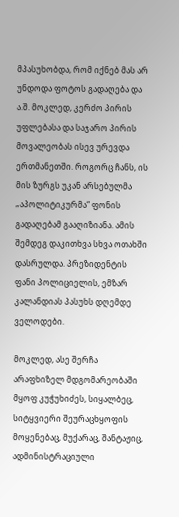მპასუხობდა, რომ იქნებ მას არ უნდოდა ფოტოს გადაღება და ა.შ. მოკლედ, კერძო პირის უფლებასა და საჯარო პირის მოვალეობას ისევ ურევდა ერთმანეთში. როგორც ჩანს, ის მის ზურგს უკან არსებულმა „აპოლიტიკურმა“ ფონის გადაღებამ გააღიზიანა. ამის შემდეგ დაკითხვა სხვა ოთახში დასრულდა. პრეზიდენტის ფანი პოლიციელის, ემზარ კალანდიას პასუხს დღემდე ველოდები.

მოკლედ, ასე შერჩა არაფხიზელ მდგომარეობაში მყოფ კუჭუხიძეს, სიყალბეც, სიტყვიერი შეურაცხყოფის მოყენებაც, მუქარაც, შანტაჟიც, ადმინისტრაციული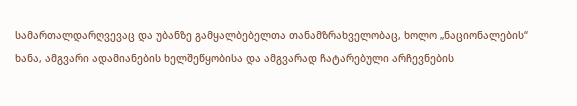სამართალდარღვევაც და უბანზე გამყალბებელთა თანამზრახველობაც, ხოლო „ნაციონალების“ ხანა, ამგვარი ადამიანების ხელშეწყობისა და ამგვარად ჩატარებული არჩევნების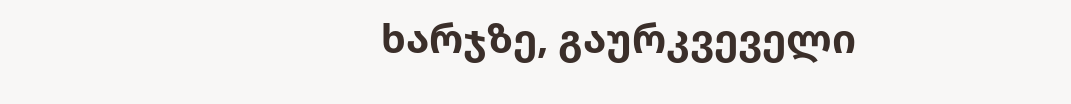ხარჯზე, გაურკვეველი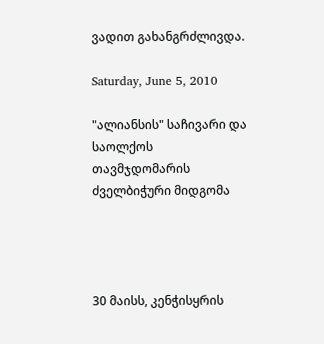ვადით გახანგრძლივდა.

Saturday, June 5, 2010

"ალიანსის" საჩივარი და საოლქოს თავმჯდომარის ძველბიჭური მიდგომა




30 მაისს, კენჭისყრის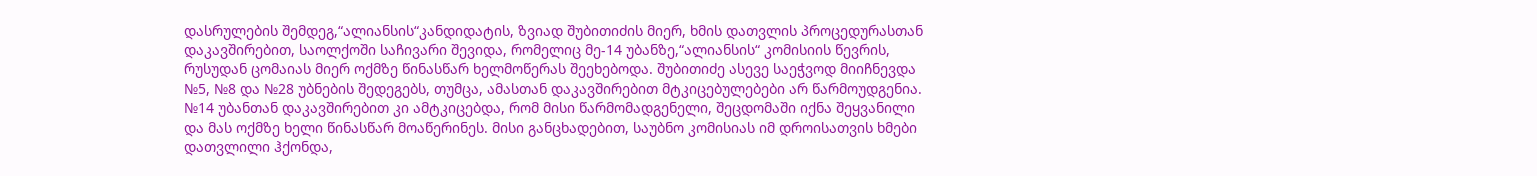დასრულების შემდეგ,“ალიანსის“კანდიდატის, ზვიად შუბითიძის მიერ, ხმის დათვლის პროცედურასთან დაკავშირებით, საოლქოში საჩივარი შევიდა, რომელიც მე-14 უბანზე,“ალიანსის“ კომისიის წევრის, რუსუდან ცომაიას მიერ ოქმზე წინასწარ ხელმოწერას შეეხებოდა. შუბითიძე ასევე საეჭვოდ მიიჩნევდა №5, №8 და №28 უბნების შედეგებს, თუმცა, ამასთან დაკავშირებით მტკიცებულებები არ წარმოუდგენია. №14 უბანთან დაკავშირებით კი ამტკიცებდა, რომ მისი წარმომადგენელი, შეცდომაში იქნა შეყვანილი და მას ოქმზე ხელი წინასწარ მოაწერინეს. მისი განცხადებით, საუბნო კომისიას იმ დროისათვის ხმები დათვლილი ჰქონდა,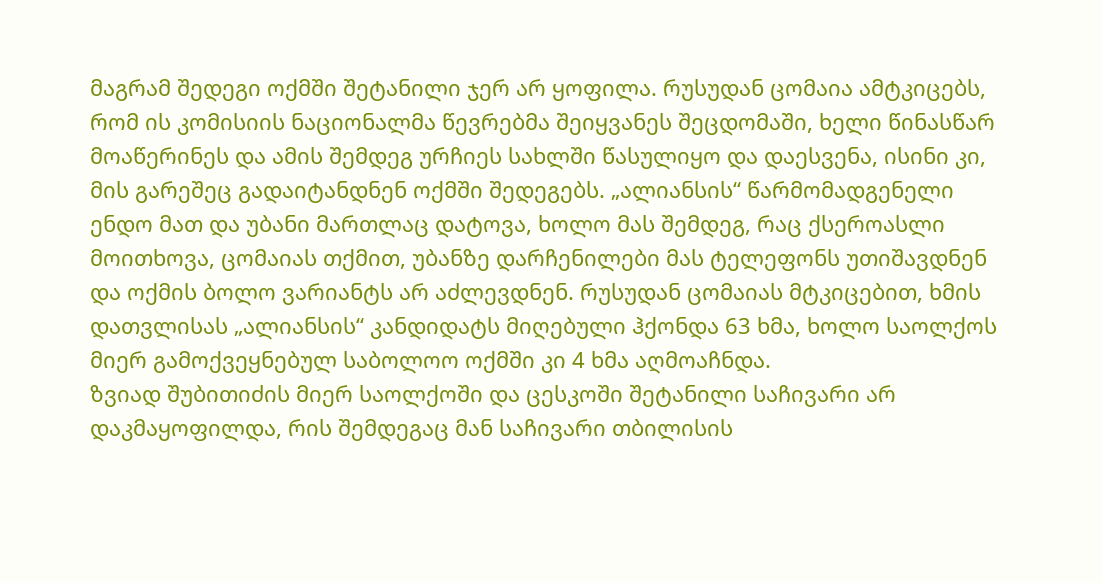მაგრამ შედეგი ოქმში შეტანილი ჯერ არ ყოფილა. რუსუდან ცომაია ამტკიცებს, რომ ის კომისიის ნაციონალმა წევრებმა შეიყვანეს შეცდომაში, ხელი წინასწარ მოაწერინეს და ამის შემდეგ ურჩიეს სახლში წასულიყო და დაესვენა, ისინი კი, მის გარეშეც გადაიტანდნენ ოქმში შედეგებს. „ალიანსის“ წარმომადგენელი ენდო მათ და უბანი მართლაც დატოვა, ხოლო მას შემდეგ, რაც ქსეროასლი მოითხოვა, ცომაიას თქმით, უბანზე დარჩენილები მას ტელეფონს უთიშავდნენ და ოქმის ბოლო ვარიანტს არ აძლევდნენ. რუსუდან ცომაიას მტკიცებით, ხმის დათვლისას „ალიანსის“ კანდიდატს მიღებული ჰქონდა 63 ხმა, ხოლო საოლქოს მიერ გამოქვეყნებულ საბოლოო ოქმში კი 4 ხმა აღმოაჩნდა.
ზვიად შუბითიძის მიერ საოლქოში და ცესკოში შეტანილი საჩივარი არ დაკმაყოფილდა, რის შემდეგაც მან საჩივარი თბილისის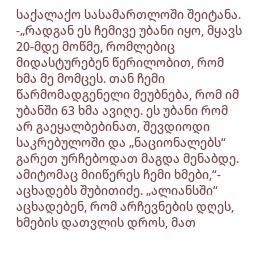საქალაქო სასამართლოში შეიტანა. -„რადგან ეს ჩემივე უბანი იყო, მყავს 20-მდე მოწმე, რომლებიც მიდასტურებენ წერილობით, რომ ხმა მე მომცეს. თან ჩემი წარმომადგენელი მეუბნება, რომ იმ უბანში 63 ხმა ავიღე. ეს უბანი რომ არ გაეყალბებინათ, შევდიოდი საკრებულოში და „ნაციონალებს“ გარეთ ურჩებოდათ მაგდა მენაბდე. ამიტომაც მიიწერეს ჩემი ხმები,“- აცხადებს შუბითიძე. „ალიანსში“ აცხადებენ, რომ არჩევნების დღეს, ხმების დათვლის დროს, მათ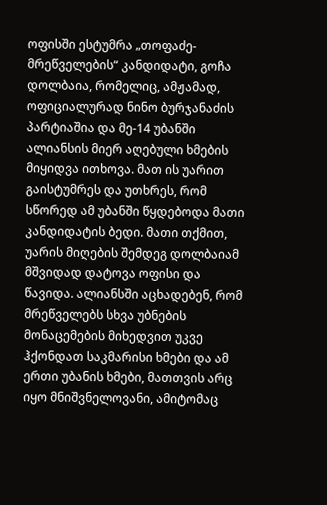ოფისში ესტუმრა „თოფაძე-მრეწველების“ კანდიდატი, გოჩა დოლბაია, რომელიც, ამჟამად, ოფიციალურად ნინო ბურჯანაძის პარტიაშია და მე-14 უბანში ალიანსის მიერ აღებული ხმების მიყიდვა ითხოვა. მათ ის უარით გაისტუმრეს და უთხრეს, რომ სწორედ ამ უბანში წყდებოდა მათი კანდიდატის ბედი. მათი თქმით, უარის მიღების შემდეგ დოლბაიამ მშვიდად დატოვა ოფისი და წავიდა. ალიანსში აცხადებენ, რომ მრეწველებს სხვა უბნების მონაცემების მიხედვით უკვე ჰქონდათ საკმარისი ხმები და ამ ერთი უბანის ხმები, მათთვის არც იყო მნიშვნელოვანი, ამიტომაც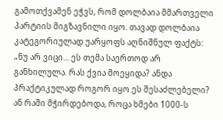გამოთქვამენ ეჭვს, რომ დოლბაია მმართველი პარტიის მიგზავნილი იყო. თავად დოლბაია კატეგორიულად უარყოფს აღნიშნულ ფაქტს: „ნუ არ ვიცი... ეს თემა საერთოდ არ განხილულა. რას ქვია მოეყიდა? ანდა პრაქტიკულად როგორ იყო ეს შესაძლებელი? ან რაში მჭირდებოდა, როცა ხმები 1000-ს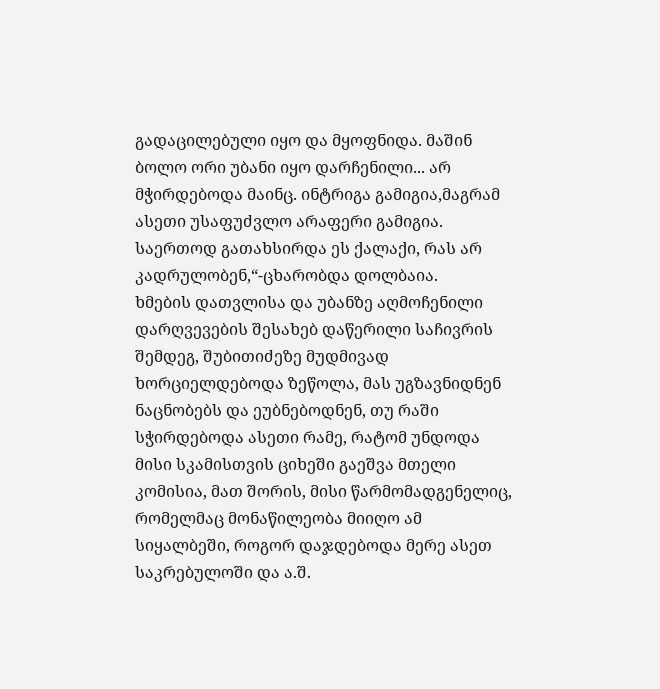გადაცილებული იყო და მყოფნიდა. მაშინ ბოლო ორი უბანი იყო დარჩენილი... არ მჭირდებოდა მაინც. ინტრიგა გამიგია,მაგრამ ასეთი უსაფუძვლო არაფერი გამიგია. საერთოდ გათახსირდა ეს ქალაქი, რას არ კადრულობენ,“-ცხარობდა დოლბაია.
ხმების დათვლისა და უბანზე აღმოჩენილი დარღვევების შესახებ დაწერილი საჩივრის შემდეგ, შუბითიძეზე მუდმივად ხორციელდებოდა ზეწოლა, მას უგზავნიდნენ ნაცნობებს და ეუბნებოდნენ, თუ რაში სჭირდებოდა ასეთი რამე, რატომ უნდოდა მისი სკამისთვის ციხეში გაეშვა მთელი კომისია, მათ შორის, მისი წარმომადგენელიც, რომელმაც მონაწილეობა მიიღო ამ სიყალბეში, როგორ დაჯდებოდა მერე ასეთ საკრებულოში და ა.შ.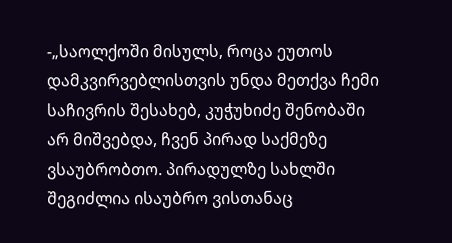-„საოლქოში მისულს, როცა ეუთოს დამკვირვებლისთვის უნდა მეთქვა ჩემი საჩივრის შესახებ, კუჭუხიძე შენობაში არ მიშვებდა, ჩვენ პირად საქმეზე ვსაუბრობთო. პირადულზე სახლში შეგიძლია ისაუბრო ვისთანაც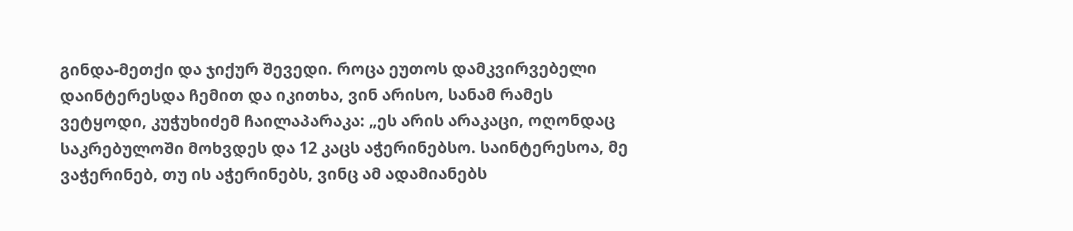გინდა-მეთქი და ჯიქურ შევედი. როცა ეუთოს დამკვირვებელი დაინტერესდა ჩემით და იკითხა, ვინ არისო, სანამ რამეს ვეტყოდი, კუჭუხიძემ ჩაილაპარაკა: „ეს არის არაკაცი, ოღონდაც საკრებულოში მოხვდეს და 12 კაცს აჭერინებსო. საინტერესოა, მე ვაჭერინებ, თუ ის აჭერინებს, ვინც ამ ადამიანებს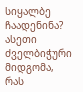სიყალბე ჩაადენინა? ასეთი ძველბიჭური მიდგომა, რას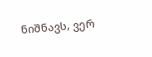ნიშნავს, ვერ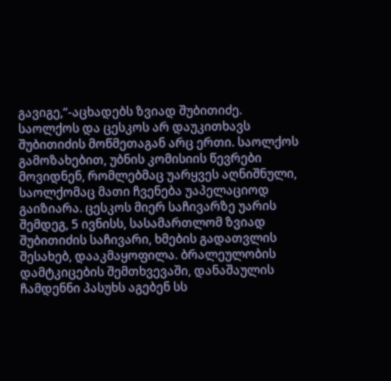გავიგე,“-აცხადებს ზვიად შუბითიძე.
საოლქოს და ცესკოს არ დაუკითხავს შუბითიძის მოწმეთაგან არც ერთი. საოლქოს გამოზახებით, უბნის კომისიის წევრები მოვიდნენ, რომლებმაც უარყვეს აღნიშნული, საოლქომაც მათი ჩვენება უაპელაციოდ გაიზიარა. ცესკოს მიერ საჩივარზე უარის შემდეგ, 5 ივნისს, სასამართლომ ზვიად შუბითიძის საჩივარი, ხმების გადათვლის შესახებ, დააკმაყოფილა. ბრალეულობის დამტკიცების შემთხვევაში, დანაშაულის ჩამდენნი პასუხს აგებენ სს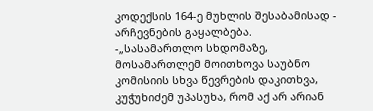კოდექსის 164-ე მუხლის შესაბამისად - არჩევნების გაყალბება.
-„სასამართლო სხდომაზე, მოსამართლემ მოითხოვა საუბნო კომისიის სხვა წევრების დაკითხვა, კუჭუხიძემ უპასუხა, რომ აქ არ არიან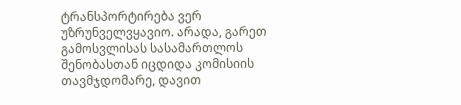ტრანსპორტირება ვერ უზრუნველვყავიო. არადა, გარეთ გამოსვლისას სასამართლოს შენობასთან იცდიდა კომისიის თავმჯდომარე, დავით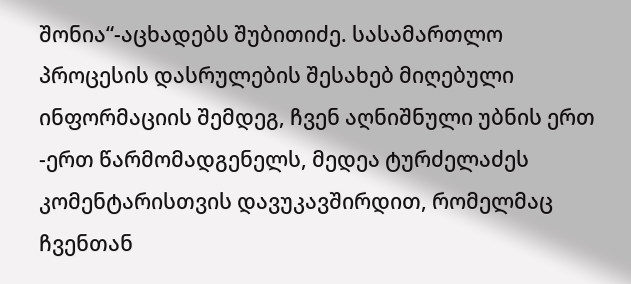შონია“-აცხადებს შუბითიძე. სასამართლო პროცესის დასრულების შესახებ მიღებული ინფორმაციის შემდეგ, ჩვენ აღნიშნული უბნის ერთ -ერთ წარმომადგენელს, მედეა ტურძელაძეს კომენტარისთვის დავუკავშირდით, რომელმაც ჩვენთან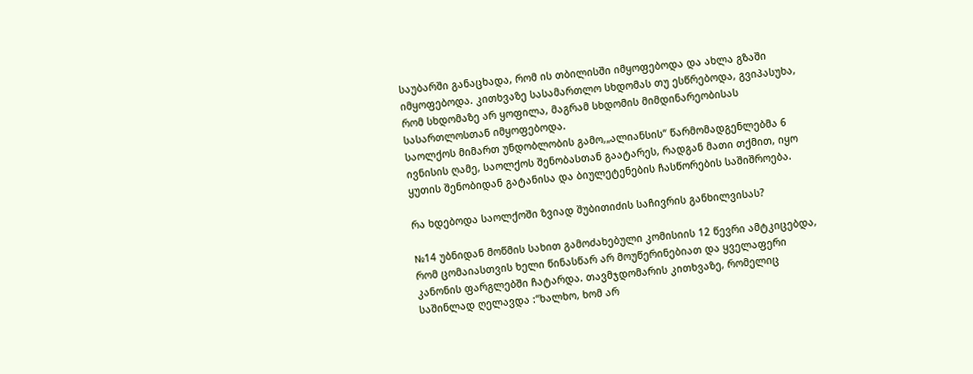საუბარში განაცხადა, რომ ის თბილისში იმყოფებოდა და ახლა გზაში იმყოფებოდა. კითხვაზე სასამართლო სხდომას თუ ესწრებოდა, გვიპასუხა, რომ სხდომაზე არ ყოფილა, მაგრამ სხდომის მიმდინარეობისას სასართლოსთან იმყოფებოდა.
საოლქოს მიმართ უნდობლობის გამო,„ალიანსის“ წარმომადგენლებმა 6 ივნისის ღამე, საოლქოს შენობასთან გაატარეს, რადგან მათი თქმით, იყო ყუთის შენობიდან გატანისა და ბიულეტენების ჩასწორების საშიშროება.

რა ხდებოდა საოლქოში ზვიად შუბითიძის საჩივრის განხილვისას?

№14 უბნიდან მოწმის სახით გამოძახებული კომისიის 12 წევრი ამტკიცებდა, რომ ცომაიასთვის ხელი წინასწარ არ მოუწერინებიათ და ყველაფერი კანონის ფარგლებში ჩატარდა. თავმჯდომარის კითხვაზე, რომელიც საშინლად ღელავდა :“ხალხო, ხომ არ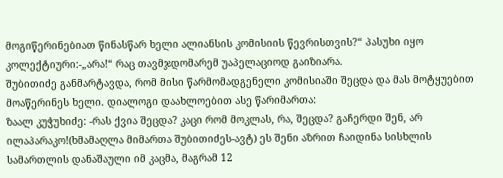მოგიწერინებიათ წინასწარ ხელი ალიანსის კომისიის წევრისთვის?“ პასუხი იყო კოლექტიური:-„არა!“ რაც თავმჯდომარემ უაპელაციოდ გაიზიარა.
შუბითიძე განმარტავდა, რომ მისი წარმომადგენელი კომისიაში შეცდა და მას მოტყუებით მოაწერინეს ხელი. დიალოგი დაახლოებით ასე წარიმართა:
ზაალ კუჭუხიძე: -რას ქვია შეცდა? კაცი რომ მოკლას, რა, შეცდა? გაჩერდი შენ, არ ილაპარაკო!(ხმამაღლა მიმართა შუბითიძეს-ავტ) ეს შენი აზრით ჩაიდინა სისხლის სამართლის დანაშაული იმ კაცმა, მაგრამ 12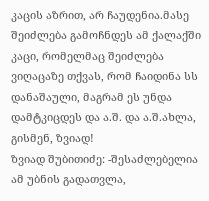კაცის აზრით, არ ჩაუდენია.მასე შეიძლება გამოჩნდეს ამ ქალაქში კაცი, რომელმაც შეიძლება ვიღაცაზე თქვას, რომ ჩაიდინა სს დანაშაული, მაგრამ ეს უნდა დამტკიცდეს და ა.შ. და ა.შ.ახლა, გისმენ, ზვიად!
ზვიად შუბითიძე: -შესაძლებელია ამ უბნის გადათვლა,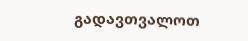გადავთვალოთ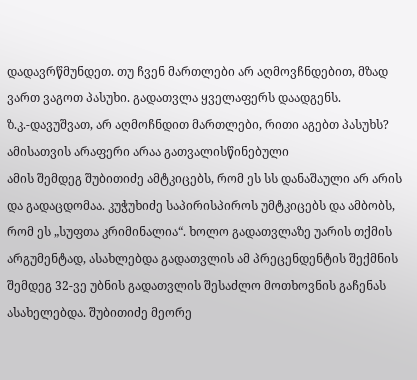დადავრწმუნდეთ. თუ ჩვენ მართლები არ აღმოვჩნდებით, მზად ვართ ვაგოთ პასუხი. გადათვლა ყველაფერს დაადგენს.
ზ.კ.-დავუშვათ, არ აღმოჩნდით მართლები, რითი აგებთ პასუხს? ამისათვის არაფერი არაა გათვალისწინებული
ამის შემდეგ შუბითიძე ამტკიცებს, რომ ეს სს დანაშაული არ არის და გადაცდომაა. კუჭუხიძე საპირისპიროს უმტკიცებს და ამბობს, რომ ეს „სუფთა კრიმინალია“. ხოლო გადათვლაზე უარის თქმის არგუმენტად, ასახლებდა გადათვლის ამ პრეცენდენტის შექმნის შემდეგ 32-ვე უბნის გადათვლის შესაძლო მოთხოვნის გაჩენას ასახელებდა. შუბითიძე მეორე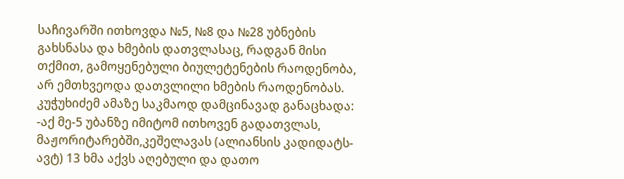საჩივარში ითხოვდა №5, №8 და №28 უბნების გახსნასა და ხმების დათვლასაც, რადგან მისი თქმით, გამოყენებული ბიულეტენების რაოდენობა, არ ემთხვეოდა დათვლილი ხმების რაოდენობას. კუჭუხიძემ ამაზე საკმაოდ დამცინავად განაცხადა: -აქ მე-5 უბანზე იმიტომ ითხოვენ გადათვლას, მაჟორიტარებში,კეშელავას (ალიანსის კადიდატს-ავტ) 13 ხმა აქვს აღებული და დათო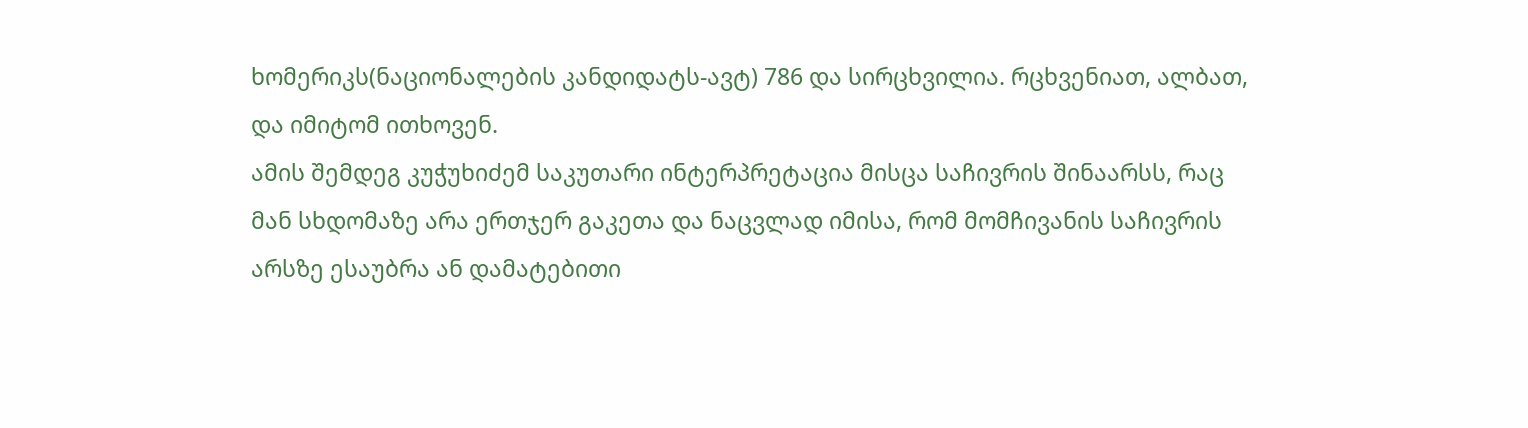ხომერიკს(ნაციონალების კანდიდატს-ავტ) 786 და სირცხვილია. რცხვენიათ, ალბათ, და იმიტომ ითხოვენ.
ამის შემდეგ კუჭუხიძემ საკუთარი ინტერპრეტაცია მისცა საჩივრის შინაარსს, რაც მან სხდომაზე არა ერთჯერ გაკეთა და ნაცვლად იმისა, რომ მომჩივანის საჩივრის არსზე ესაუბრა ან დამატებითი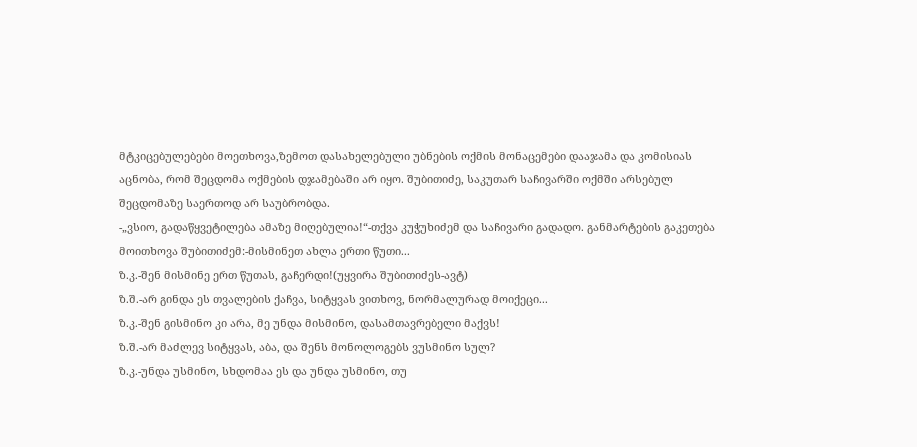მტკიცებულებები მოეთხოვა,ზემოთ დასახელებული უბნების ოქმის მონაცემები დააჯამა და კომისიას აცნობა, რომ შეცდომა ოქმების დჯამებაში არ იყო. შუბითიძე, საკუთარ საჩივარში ოქმში არსებულ შეცდომაზე საერთოდ არ საუბრობდა.
-„ვსიო, გადაწყვეტილება ამაზე მიღებულია!“-თქვა კუჭუხიძემ და საჩივარი გადადო. განმარტების გაკეთება მოითხოვა შუბითიძემ:-მისმინეთ ახლა ერთი წუთი...
ზ.კ.-შენ მისმინე ერთ წუთას, გაჩერდი!(უყვირა შუბითიძეს-ავტ)
ზ.შ.-არ გინდა ეს თვალების ქაჩვა, სიტყვას ვითხოვ, ნორმალურად მოიქეცი...
ზ.კ.-შენ გისმინო კი არა, მე უნდა მისმინო, დასამთავრებელი მაქვს!
ზ.შ.-არ მაძლევ სიტყვას, აბა, და შენს მონოლოგებს ვუსმინო სულ?
ზ.კ.-უნდა უსმინო, სხდომაა ეს და უნდა უსმინო, თუ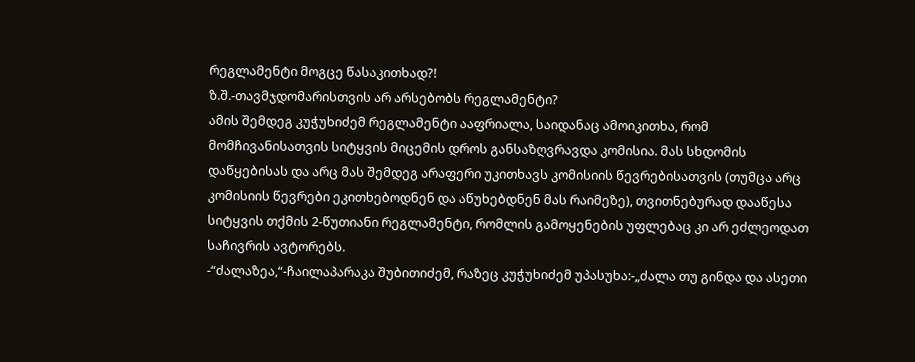რეგლამენტი მოგცე წასაკითხად?!
ზ.შ.-თავმჯდომარისთვის არ არსებობს რეგლამენტი?
ამის შემდეგ კუჭუხიძემ რეგლამენტი ააფრიალა, საიდანაც ამოიკითხა, რომ მომჩივანისათვის სიტყვის მიცემის დროს განსაზღვრავდა კომისია. მას სხდომის დაწყებისას და არც მას შემდეგ არაფერი უკითხავს კომისიის წევრებისათვის (თუმცა არც კომისიის წევრები ეკითხებოდნენ და აწუხებდნენ მას რაიმეზე), თვითნებურად დააწესა სიტყვის თქმის 2-წუთიანი რეგლამენტი, რომლის გამოყენების უფლებაც კი არ ეძლეოდათ საჩივრის ავტორებს.
-“ძალაზეა,“-ჩაილაპარაკა შუბითიძემ, რაზეც კუჭუხიძემ უპასუხა:-„ძალა თუ გინდა და ასეთი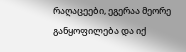რაღაცეები, ეგერაა მეორე განყოფილება და იქ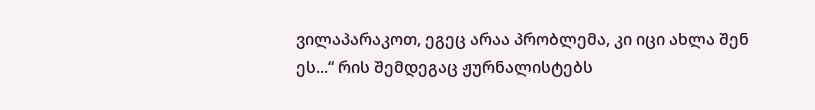ვილაპარაკოთ, ეგეც არაა პრობლემა, კი იცი ახლა შენ ეს...“ რის შემდეგაც ჟურნალისტებს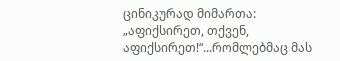ცინიკურად მიმართა: „აფიქსირეთ, თქვენ, აფიქსირეთ!“...რომლებმაც მას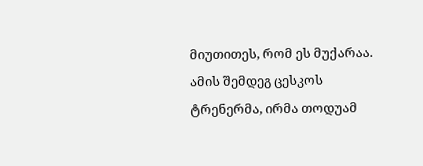მიუთითეს, რომ ეს მუქარაა.
ამის შემდეგ ცესკოს ტრენერმა, ირმა თოდუამ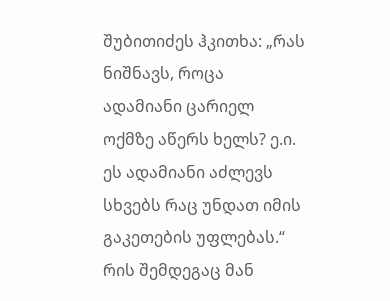შუბითიძეს ჰკითხა: „რას ნიშნავს, როცა ადამიანი ცარიელ ოქმზე აწერს ხელს? ე.ი. ეს ადამიანი აძლევს სხვებს რაც უნდათ იმის გაკეთების უფლებას.“ რის შემდეგაც მან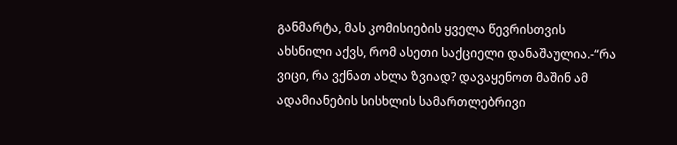განმარტა, მას კომისიების ყველა წევრისთვის ახსნილი აქვს, რომ ასეთი საქციელი დანაშაულია.-“რა ვიცი, რა ვქნათ ახლა ზვიად? დავაყენოთ მაშინ ამ ადამიანების სისხლის სამართლებრივი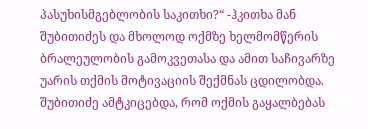პასუხისმგებლობის საკითხი?“ -ჰკითხა მან შუბითიძეს და მხოლოდ ოქმზე ხელმომწერის ბრალეულობის გამოკვეთასა და ამით საჩივარზე უარის თქმის მოტივაციის შექმნას ცდილობდა. შუბითიძე ამტკიცებდა, რომ ოქმის გაყალბებას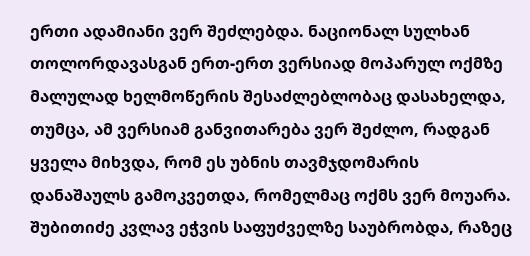ერთი ადამიანი ვერ შეძლებდა. ნაციონალ სულხან თოლორდავასგან ერთ-ერთ ვერსიად მოპარულ ოქმზე მალულად ხელმოწერის შესაძლებლობაც დასახელდა, თუმცა, ამ ვერსიამ განვითარება ვერ შეძლო, რადგან ყველა მიხვდა, რომ ეს უბნის თავმჯდომარის დანაშაულს გამოკვეთდა, რომელმაც ოქმს ვერ მოუარა.
შუბითიძე კვლავ ეჭვის საფუძველზე საუბრობდა, რაზეც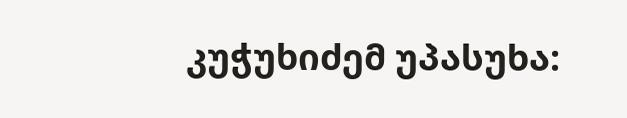კუჭუხიძემ უპასუხა: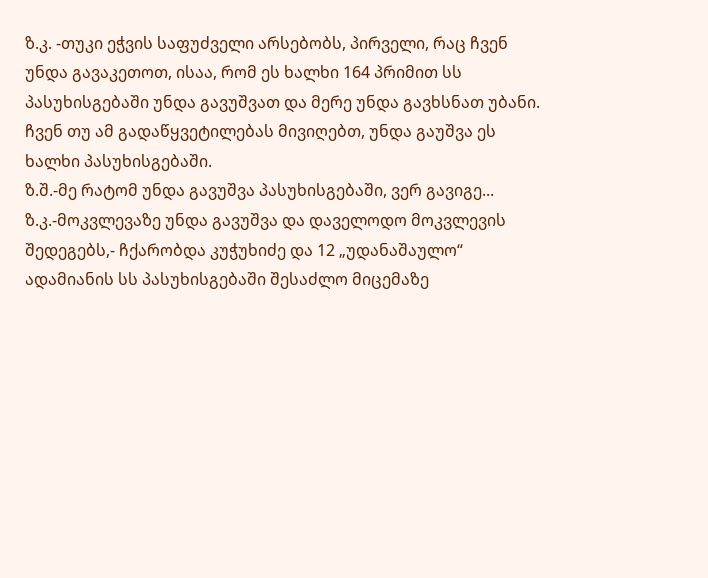ზ.კ. -თუკი ეჭვის საფუძველი არსებობს, პირველი, რაც ჩვენ უნდა გავაკეთოთ, ისაა, რომ ეს ხალხი 164 პრიმით სს პასუხისგებაში უნდა გავუშვათ და მერე უნდა გავხსნათ უბანი. ჩვენ თუ ამ გადაწყვეტილებას მივიღებთ, უნდა გაუშვა ეს ხალხი პასუხისგებაში.
ზ.შ.-მე რატომ უნდა გავუშვა პასუხისგებაში, ვერ გავიგე...
ზ.კ.-მოკვლევაზე უნდა გავუშვა და დაველოდო მოკვლევის შედეგებს,- ჩქარობდა კუჭუხიძე და 12 „უდანაშაულო“ ადამიანის სს პასუხისგებაში შესაძლო მიცემაზე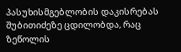პასუხისმგებლობის დაკისრებას შუბითიძეზე ცდილობდა, რაც ზეწოლის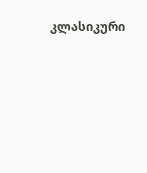კლასიკური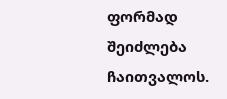ფორმად შეიძლება ჩაითვალოს.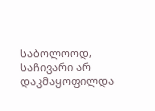საბოლოოდ, საჩივარი არ დაკმაყოფილდა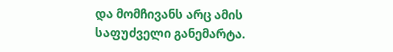და მომჩივანს არც ამის საფუძველი განემარტა.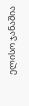ელისო ჯანაშია